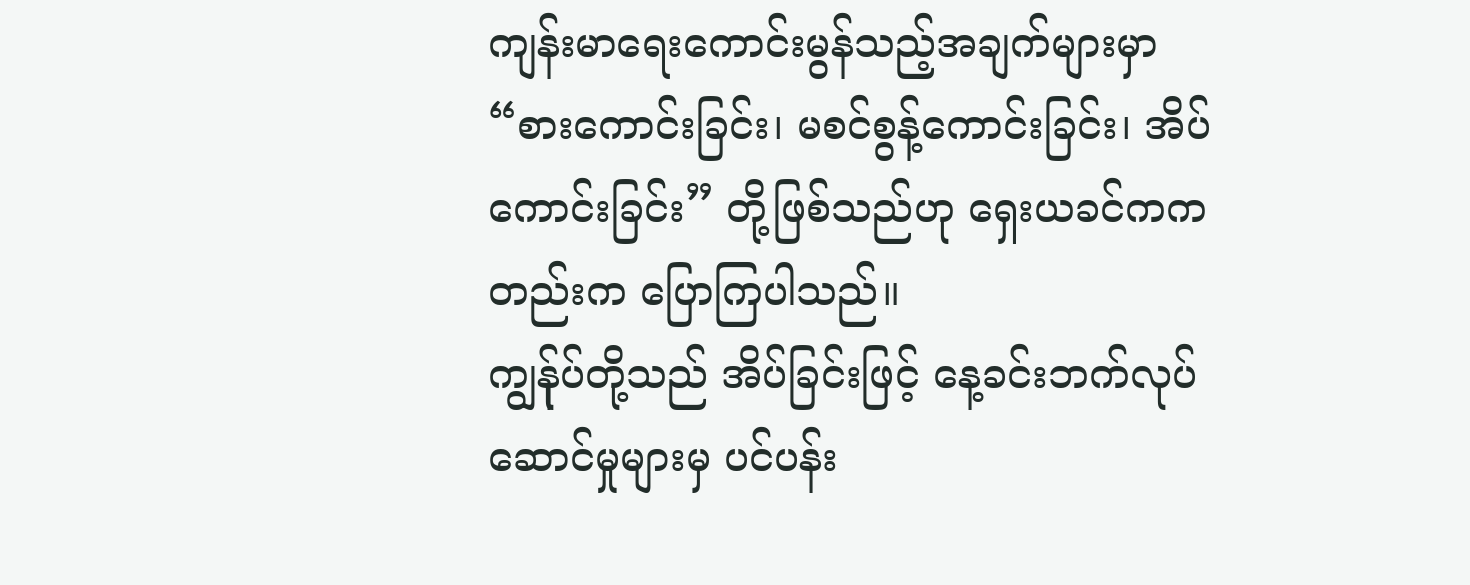ကျန်းမာရေးကောင်းမွန်သည့်အချက်များမှာ “စားကောင်းခြင်း၊ မစင်စွန့်ကောင်းခြင်း၊ အိပ်ကောင်းခြင်း” တို့ဖြစ်သည်ဟု ရှေးယခင်ကကတည်းက ပြောကြပါသည်။
ကျွန်ုပ်တို့သည် အိပ်ခြင်းဖြင့် နေ့ခင်းဘက်လုပ်ဆောင်မှုများမှ ပင်ပန်း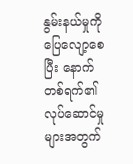နွမ်းနယ်မှုကို ပြေလျော့စေပြီး နောက်တစ်ရက်၏လုပ်ဆောင်မှုများအတွက်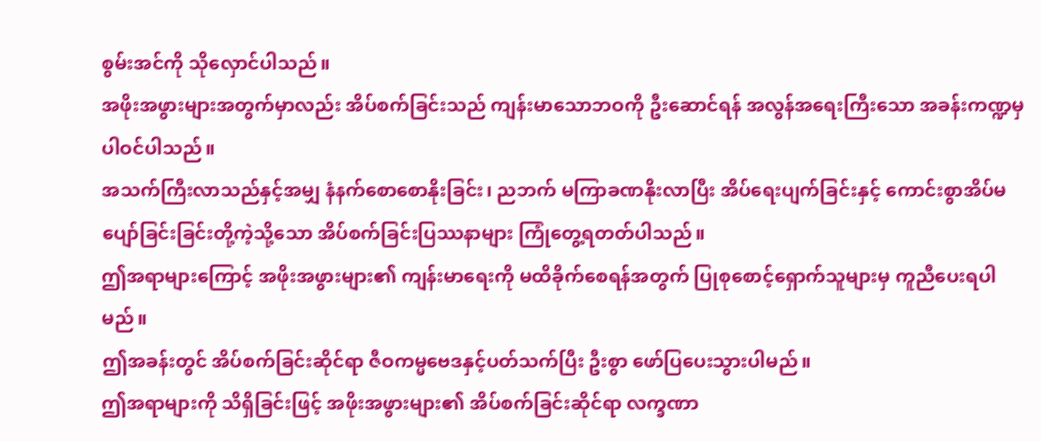စွမ်းအင်ကို သိုလှောင်ပါသည်။
အဖိုးအဖွားများအတွက်မှာလည်း အိပ်စက်ခြင်းသည် ကျန်းမာသောဘဝကို ဦးဆောင်ရန် အလွန်အရေးကြီးသော အခန်းကဏ္ဍမှ ပါဝင်ပါသည်။
အသက်ကြီးလာသည်နှင့်အမျှ နံနက်စောစောနိုးခြင်း၊ ညဘက် မကြာခဏနိုးလာပြီး အိပ်ရေးပျက်ခြင်းနှင့် ကောင်းစွာအိပ်မပျော်ခြင်းခြင်းတို့ကဲ့သို့သော အိပ်စက်ခြင်းပြဿနာများ ကြုံတွေ့ရတတ်ပါသည်။
ဤအရာများကြောင့် အဖိုးအဖွားများ၏ ကျန်းမာရေးကို မထိခိုက်စေရန်အတွက် ပြုစုစောင့်ရှောက်သူများမှ ကူညီပေးရပါမည်။
ဤအခန်းတွင် အိပ်စက်ခြင်းဆိုင်ရာ ဇီဝကမ္မဗေဒနှင့်ပတ်သက်ပြီး ဦးစွာ ဖော်ပြပေးသွားပါမည်။
ဤအရာများကို သိရှိခြင်းဖြင့် အဖိုးအဖွားများ၏ အိပ်စက်ခြင်းဆိုင်ရာ လက္ခဏာ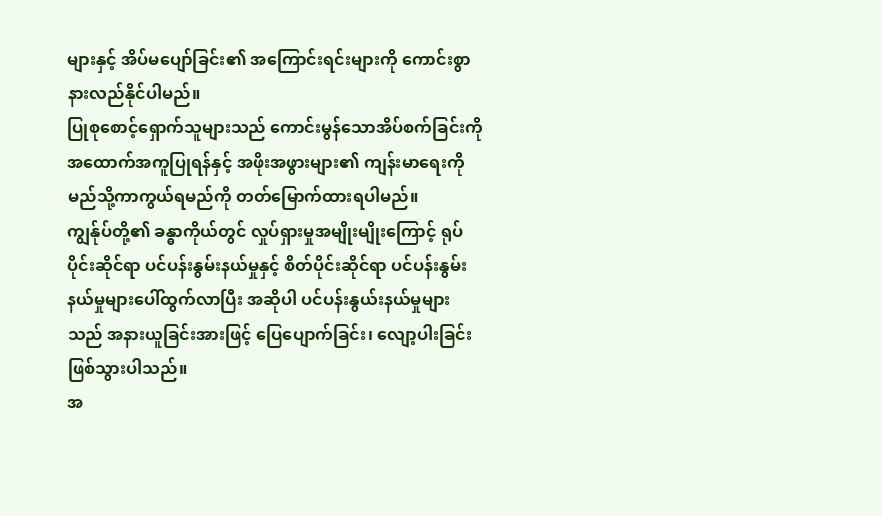များနှင့် အိပ်မပျော်ခြင်း၏ အကြောင်းရင်းများကို ကောင်းစွာနားလည်နိုင်ပါမည်။
ပြုစုစောင့်ရှောက်သူများသည် ကောင်းမွန်သောအိပ်စက်ခြင်းကို အထောက်အကူပြုရန်နှင့် အဖိုးအဖွားများ၏ ကျန်းမာရေးကို မည်သို့ကာကွယ်ရမည်ကို တတ်မြောက်ထားရပါမည်။
ကျွန်ုပ်တို့၏ ခန္ဓာကိုယ်တွင် လှုပ်ရှားမှုအမျိုးမျိုးကြောင့် ရုပ်ပိုင်းဆိုင်ရာ ပင်ပန်းနွမ်းနယ်မှုနှင့် စိတ်ပိုင်းဆိုင်ရာ ပင်ပန်းနွမ်းနယ်မှုများပေါ်ထွက်လာပြီး အဆိုပါ ပင်ပန်းနွယ်းနယ်မှုများသည် အနားယူခြင်းအားဖြင့် ပြေပျောက်ခြင်း၊ လျော့ပါးခြင်း ဖြစ်သွားပါသည်။
အ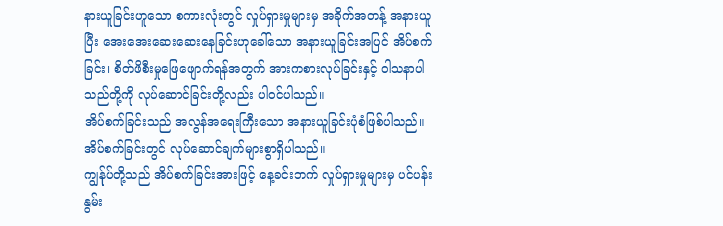နားယူခြင်းဟူသော စကားလုံးတွင် လှုပ်ရှားမှုများမှ အခိုက်အတန့် အနားယူပြီး အေးအေးဆေးဆေးနေခြင်းဟုခေါ်သော အနားယူခြင်းအပြင် အိပ်စက်ခြင်း၊ စိတ်ဖိစီးမှုဖြေဖျောက်ရန်အတွက် အားကစားလုပ်ခြင်းနှင့် ဝါသနာပါသည်တို့ကို လုပ်ဆောင်ခြင်းတို့လည်း ပါဝင်ပါသည်။
အိပ်စက်ခြင်းသည် အလွန်အရေးကြီးသော အနားယူခြင်းပုံစံဖြစ်ပါသည်။
အိပ်စက်ခြင်းတွင် လုပ်ဆောင်ချက်များစွာရှိပါသည်။
ကျွန်ုပ်တို့သည် အိပ်စက်ခြင်းအားဖြင့် နေ့ခင်းဘက် လှုပ်ရှားမှုများမှ ပင်ပန်းနွမ်း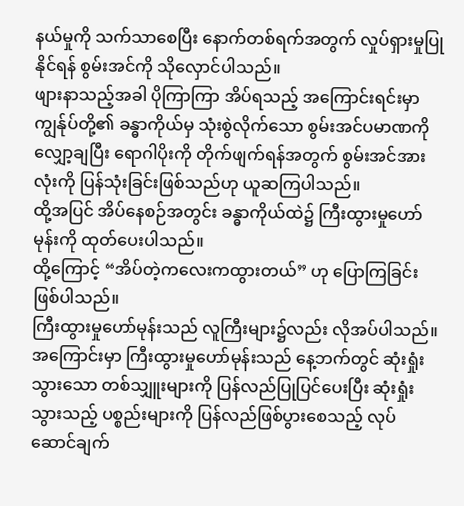နယ်မှုကို သက်သာစေပြီး နောက်တစ်ရက်အတွက် လှုပ်ရှားမှုပြုနိုင်ရန် စွမ်းအင်ကို သိုလှောင်ပါသည်။
ဖျားနာသည့်အခါ ပိုကြာကြာ အိပ်ရသည့် အကြောင်းရင်းမှာ ကျွန်ုပ်တို့၏ ခန္ဓာကိုယ်မှ သုံးစွဲလိုက်သော စွမ်းအင်ပမာဏကို လျှော့ချပြီး ရောဂါပိုးကို တိုက်ဖျက်ရန်အတွက် စွမ်းအင်အားလုံးကို ပြန်သုံးခြင်းဖြစ်သည်ဟု ယူဆကြပါသည်။
ထို့အပြင် အိပ်နေစဉ်အတွင်း ခန္ဓာကိုယ်ထဲ၌ ကြီးထွားမှုဟော်မုန်းကို ထုတ်ပေးပါသည်။
ထို့ကြောင့် “အိပ်တဲ့ကလေးကထွားတယ်” ဟု ပြောကြခြင်းဖြစ်ပါသည်။
ကြီးထွားမှုဟော်မုန်းသည် လူကြီးများ၌လည်း လိုအပ်ပါသည်။ အကြောင်းမှာ ကြီးထွားမှုဟော်မုန်းသည် နေ့ဘက်တွင် ဆုံးရှုံးသွားသော တစ်သျှူးများကို ပြန်လည်ပြုပြင်ပေးပြီး ဆုံးရှုံးသွားသည့် ပစ္စည်းများကို ပြန်လည်ဖြစ်ပွားစေသည့် လုပ်ဆောင်ချက်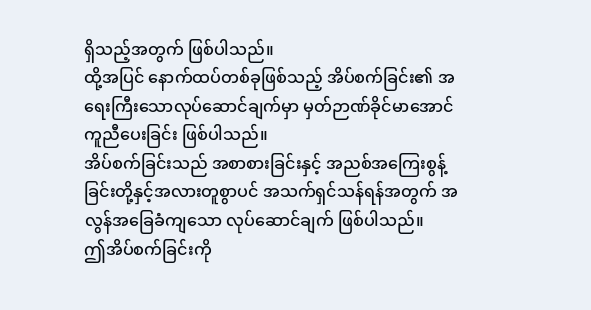ရှိသည့်အတွက် ဖြစ်ပါသည်။
ထို့အပြင် နောက်ထပ်တစ်ခုဖြစ်သည့် အိပ်စက်ခြင်း၏ အရေးကြီးသောလုပ်ဆောင်ချက်မှာ မှတ်ဉာဏ်ခိုင်မာအောင် ကူညီပေးခြင်း ဖြစ်ပါသည်။
အိပ်စက်ခြင်းသည် အစာစားခြင်းနှင့် အညစ်အကြေးစွန့်ခြင်းတို့နှင့်အလားတူစွာပင် အသက်ရှင်သန်ရန်အတွက် အလွန်အခြေခံကျသော လုပ်ဆောင်ချက် ဖြစ်ပါသည်။
ဤအိပ်စက်ခြင်းကို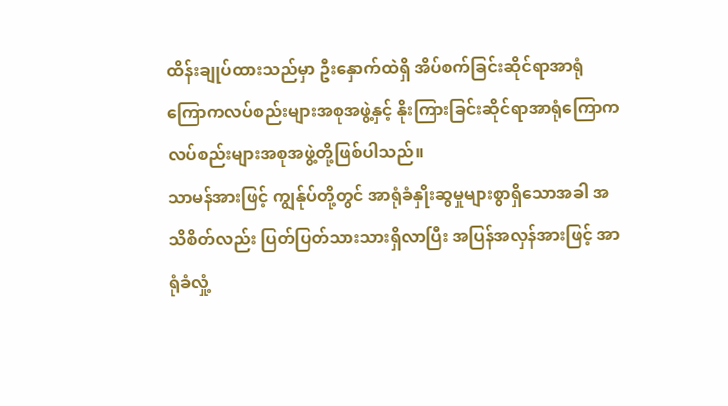ထိန်းချုပ်ထားသည်မှာ ဦးနှောက်ထဲရှိ အိပ်စက်ခြင်းဆိုင်ရာအာရုံကြောကလပ်စည်းများအစုအဖွဲ့နှင့် နိုးကြားခြင်းဆိုင်ရာအာရုံကြောကလပ်စည်းများအစုအဖွဲ့တို့ဖြစ်ပါသည်။
သာမန်အားဖြင့် ကျွန်ုပ်တို့တွင် အာရုံခံနှိုးဆွမှုများစွာရှိသောအခါ အသိစိတ်လည်း ပြတ်ပြတ်သားသားရှိလာပြီး အပြန်အလှန်အားဖြင့် အာရုံခံလှုံ့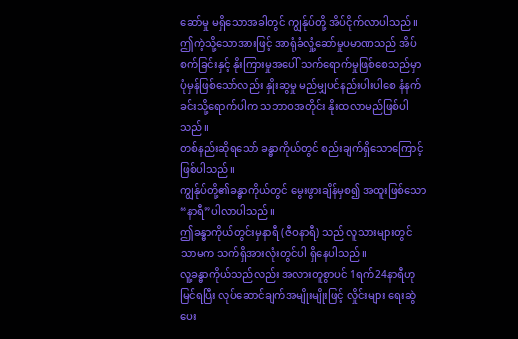ဆော်မှု မရှိသောအခါတွင် ကျွန်ုပ်တို့ အိပ်ငိုက်လာပါသည်။
ဤကဲ့သို့သောအားဖြင့် အာရုံခံလှုံ့ဆော်မှုပမာဏသည် အိပ်စက်ခြင်းနှင့် နိုးကြားမှုအပေါ် သက်ရောက်မှုဖြစ်စေသည်မှာ ပုံမှန်ဖြစ်သော်လည်း နှိုးဆွမှု မည်မျှပင်နည်းပါးပါစေ နံနက်ခင်းသို့ရောက်ပါက သဘာဝအတိုင်း နိုးထလာမည်ဖြစ်ပါသည်။
တစ်နည်းဆိုရသော် ခန္ဓာကိုယ်တွင် စည်းချက်ရှိသောကြောင့်ဖြစ်ပါသည်။
ကျွန်ုပ်တို့၏ခန္ဓာကိုယ်တွင် မွေးဖွားချိန်မှစ၍ အထူးဖြစ်သော “နာရီ”ပါလာပါသည်။
ဤခန္ဓာကိုယ်တွင်းမှနာရီ (ဇီဝနာရီ) သည် လူသားများတွင်သာမက သက်ရှိအားလုံးတွင်ပါ ရှိနေပါသည်။
လူ့ခန္ဓာကိုယ်သည်လည်း အလားတူစွာပင် 1ရက်24နာရီဟု မြင်ရပြီး လုပ်ဆောင်ချက်အမျိုးမျိုးဖြင့် လှိုင်းများ ရေးဆွဲပေး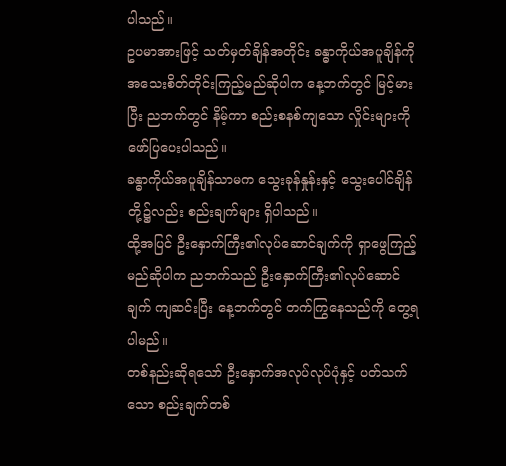ပါသည်။
ဥပမာအားဖြင့် သတ်မှတ်ချိန်အတိုင်း ခန္ဓာကိုယ်အပူချိန်ကို အသေးစိတ်တိုင်းကြည့်မည်ဆိုပါက နေ့ဘက်တွင် မြင့်မားပြီး ညဘက်တွင် နိမ့်ကာ စည်းစနစ်ကျသော လှိုင်းများကို ဖော်ပြပေးပါသည်။
ခန္ဓာကိုယ်အပူချိန်သာမက သွေးခုန်နှုန်းနှင့် သွေးပေါင်ချိန်တို့၌လည်း စည်းချက်များ ရှိပါသည်။
ထို့အပြင် ဦးနှောက်ကြီး၏လုပ်ဆောင်ချက်ကို ရှာဖွေကြည့်မည်ဆိုပါက ညဘက်သည် ဦးနှောက်ကြီး၏လုပ်ဆောင်ချက် ကျဆင်းပြီး နေ့ဘက်တွင် တက်ကြွနေသည်ကို တွေ့ရပါမည်။
တစ်နည်းဆိုရသော် ဦးနှောက်အလုပ်လုပ်ပုံနှင့် ပတ်သက်သော စည်းချက်တစ်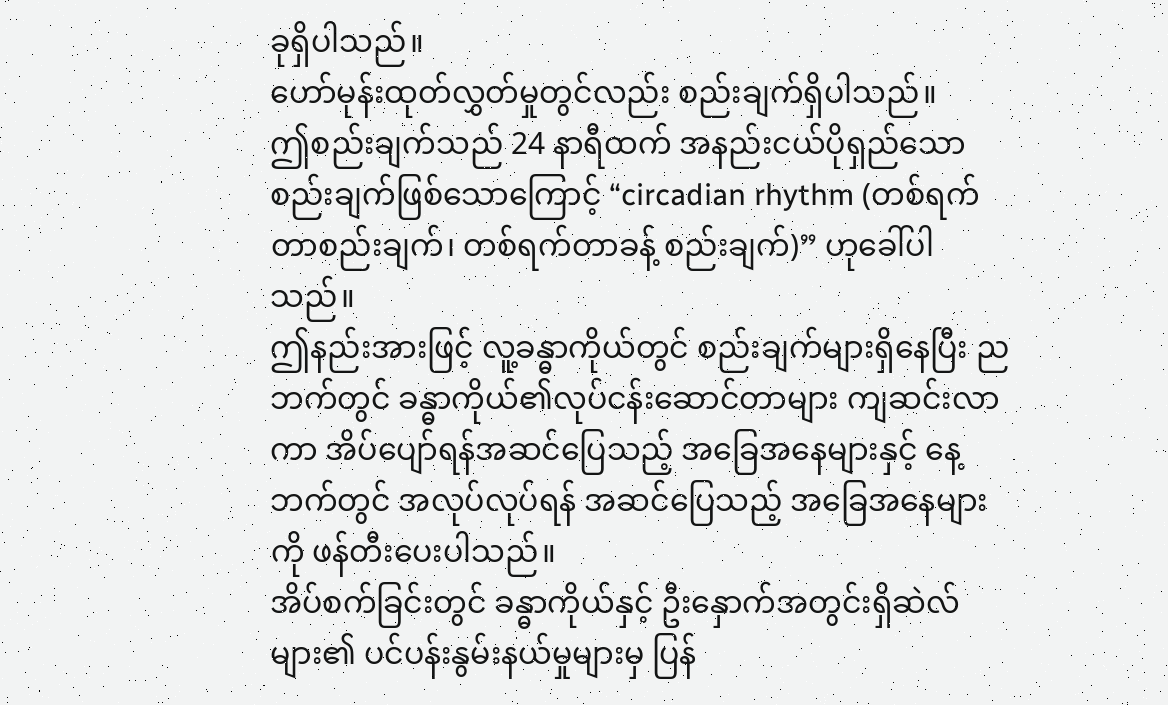ခုရှိပါသည်။
ဟော်မုန်းထုတ်လွှတ်မှုတွင်လည်း စည်းချက်ရှိပါသည်။
ဤစည်းချက်သည် 24 နာရီထက် အနည်းငယ်ပိုရှည်သော စည်းချက်ဖြစ်သောကြောင့် “circadian rhythm (တစ်ရက်တာစည်းချက်၊ တစ်ရက်တာခန့် စည်းချက်)” ဟုခေါ်ပါသည်။
ဤနည်းအားဖြင့် လူ့ခန္ဓာကိုယ်တွင် စည်းချက်များရှိနေပြီး ညဘက်တွင် ခန္ဓာကိုယ်၏လုပ်ငန်းဆောင်တာများ ကျဆင်းလာကာ အိပ်ပျော်ရန်အဆင်ပြေသည့် အခြေအနေများနှင့် နေ့ဘက်တွင် အလုပ်လုပ်ရန် အဆင်ပြေသည့် အခြေအနေများကို ဖန်တီးပေးပါသည်။
အိပ်စက်ခြင်းတွင် ခန္ဓာကိုယ်နှင့် ဦးနှောက်အတွင်းရှိဆဲလ်များ၏ ပင်ပန်းနွမ်းနယ်မှုများမှ ပြန်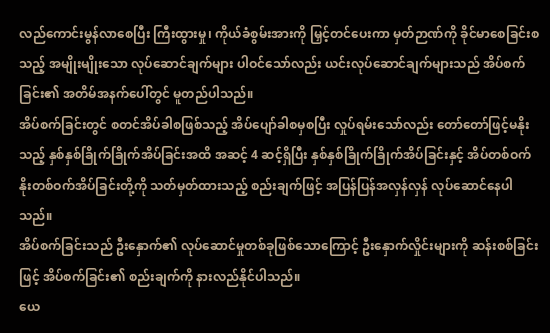လည်ကောင်းမွန်လာစေပြီး ကြီးထွားမှု၊ ကိုယ်ခံစွမ်းအားကို မြှင့်တင်ပေးကာ မှတ်ဉာဏ်ကို ခိုင်မာစေခြင်းစသည့် အမျိုးမျိုးသော လုပ်ဆောင်ချက်များ ပါဝင်သော်လည်း ယင်းလုပ်ဆောင်ချက်များသည် အိပ်စက်ခြင်း၏ အတိမ်အနက်ပေါ်တွင် မူတည်ပါသည်။
အိပ်စက်ခြင်းတွင် စတင်အိပ်ခါစဖြစ်သည့် အိပ်ပျော်ခါစမှစပြီး လှုပ်ရမ်းသော်လည်း တော်တော်ဖြင့်မနိုးသည့် နှစ်နှစ်ခြိုက်ခြိုက်အိပ်ခြင်းအထိ အဆင့် 4 ဆင့်ရှိပြီး နှစ်နှစ်ခြိုက်ခြိုက်အိပ်ခြင်းနှင့် အိပ်တစ်ဝက်နိုးတစ်ဝက်အိပ်ခြင်းတို့ကို သတ်မှတ်ထားသည့် စည်းချက်ဖြင့် အပြန်ပြန်အလှန်လှန် လုပ်ဆောင်နေပါသည်။
အိပ်စက်ခြင်းသည် ဦးနှောက်၏ လုပ်ဆောင်မှုတစ်ခုဖြစ်သောကြောင့် ဦးနှောက်လှိုင်းများကို ဆန်းစစ်ခြင်းဖြင့် အိပ်စက်ခြင်း၏ စည်းချက်ကို နားလည်နိုင်ပါသည်။
ယေ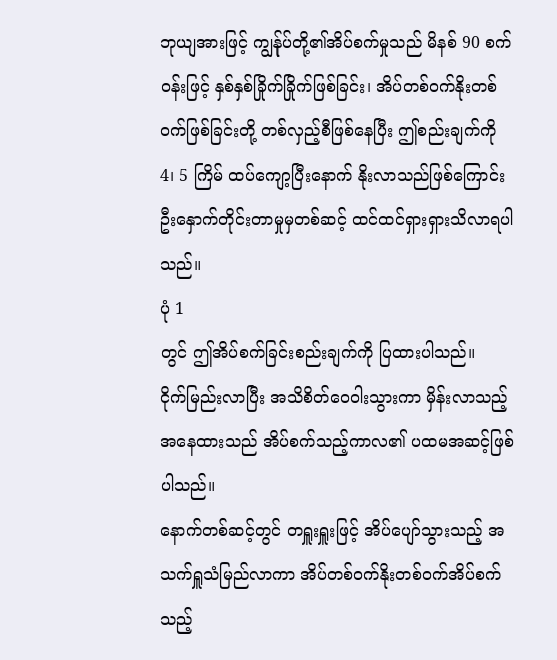ဘုယျအားဖြင့် ကျွန်ုပ်တို့၏အိပ်စက်မှုသည် မိနစ် 90 စက်ဝန်းဖြင့် နှစ်နှစ်ခြိုက်ခြိုက်ဖြစ်ခြင်း၊ အိပ်တစ်ဝက်နိုးတစ်ဝက်ဖြစ်ခြင်းတို့ တစ်လှည့်စီဖြစ်နေပြီး ဤစည်းချက်ကို 4၊ 5 ကြိမ် ထပ်ကျော့ပြီးနောက် နိုးလာသည်ဖြစ်ကြောင်း ဦးနှောက်တိုင်းတာမှုမှတစ်ဆင့် ထင်ထင်ရှားရှားသိလာရပါသည်။
ပုံ 1
တွင် ဤအိပ်စက်ခြင်းစည်းချက်ကို ပြထားပါသည်။
ငိုက်မြည်းလာပြီး အသိစိတ်ဝေဝါးသွားကာ မှိန်းလာသည့်အနေထားသည် အိပ်စက်သည့်ကာလ၏ ပထမအဆင့်ဖြစ်ပါသည်။
နောက်တစ်ဆင့်တွင် တရှူးရှူးဖြင့် အိပ်ပျော်သွားသည့် အသက်ရှူသံမြည်လာကာ အိပ်တစ်ဝက်နိုးတစ်ဝက်အိပ်စက်သည့်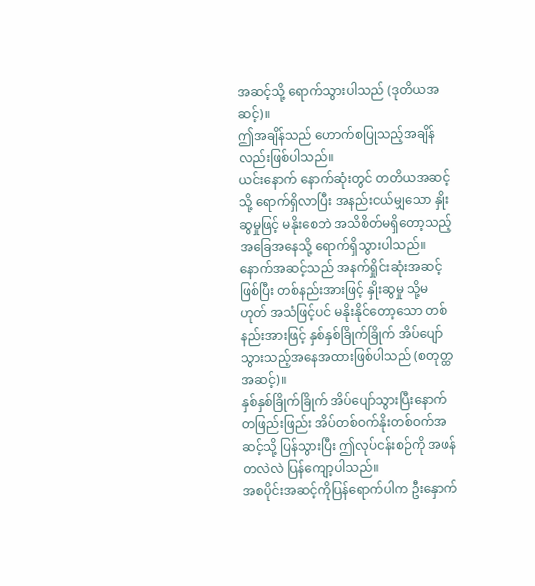အဆင့်သို့ ရောက်သွားပါသည် (ဒုတိယအဆင့်)။
ဤအချိန်သည် ဟောက်စပြုသည့်အချိန်လည်းဖြစ်ပါသည်။
ယင်းနောက် နောက်ဆုံးတွင် တတိယအဆင့်သို့ ရောက်ရှိလာပြီး အနည်းငယ်မျှသော နှိုးဆွမှုဖြင့် မနိုးစေဘဲ အသိစိတ်မရှိတော့သည့် အခြေအနေသို့ ရောက်ရှိသွားပါသည်။
နောက်အဆင့်သည် အနက်ရှိုင်းဆုံးအဆင့်ဖြစ်ပြီး တစ်နည်းအားဖြင့် နှိုးဆွမှု သို့မဟုတ် အသံဖြင့်ပင် မနိုးနိုင်တော့သော တစ်နည်းအားဖြင့် နှစ်နှစ်ခြိုက်ခြိုက် အိပ်ပျော်သွားသည့်အနေအထားဖြစ်ပါသည် (စတုတ္ထအဆင့်)။
နှစ်နှစ်ခြိုက်ခြိုက် အိပ်ပျော်သွားပြီးနောက် တဖြည်းဖြည်း အိပ်တစ်ဝက်နိုးတစ်ဝက်အဆင့်သို့ ပြန်သွားပြီး ဤလုပ်ငန်းစဉ်ကို အဖန်တလဲလဲ ပြန်ကျော့ပါသည်။
အစပိုင်းအဆင့်ကိုပြန်ရောက်ပါက ဦးနှောက်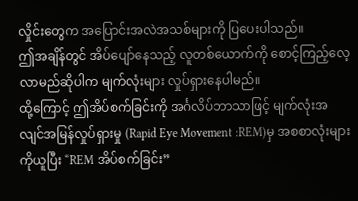လှိုင်းတွေက အပြောင်းအလဲအသစ်များကို ပြပေးပါသည်။
ဤအချိန်တွင် အိပ်ပျော်နေသည့် လူတစ်ယောက်ကို စောင့်ကြည့်လေ့လာမည်ဆိုပါက မျက်လုံးများ လှုပ်ရှားနေပါမည်။
ထို့ကြောင့် ဤအိပ်စက်ခြင်းကို အင်္ဂလိပ်ဘာသာဖြင့် မျက်လုံးအလျင်အမြန်လှုပ်ရှားမှု (Rapid Eye Movement :REM)မှ အစစာလုံးများကိုယူပြီး “REM အိပ်စက်ခြင်း”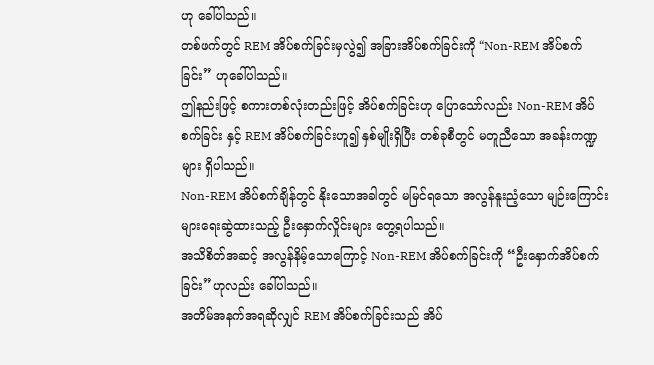ဟု ခေါ်ပါသည်။
တစ်ဖက်တွင် REM အိပ်စက်ခြင်းမှလွဲ၍ အခြားအိပ်စက်ခြင်းကို “Non-REM အိပ်စက်ခြင်း” ဟုခေါ်ပါသည်။
ဤနည်းဖြင့် စကားတစ်လုံးတည်းဖြင့် အိပ်စက်ခြင်းဟု ပြောသော်လည်း Non-REM အိပ်စက်ခြင်း နှင့် REM အိပ်စက်ခြင်းဟူ၍ နှစ်မျိုးရှိပြီး တစ်ခုစီတွင် မတူညီသော အခန်းကဏ္ဍများ ရှိပါသည်။
Non-REM အိပ်စက်ချိန်တွင် နိုးသောအခါတွင် မမြင်ရသော အလွန်နူးညံ့သော မျဉ်းကြောင်းများရေးဆွဲထားသည့် ဦးနှောက်လှိုင်းများ တွေ့ရပါသည်။
အသိစိတ်အဆင့် အလွန်နိမ့်သောကြောင့် Non-REM အိပ်စက်ခြင်းကို “ဦးနှောက်အိပ်စက်ခြင်း”ဟုလည်း ခေါ်ပါသည်။
အတိမ်အနက်အရဆိုလျှင် REM အိပ်စက်ခြင်းသည် အိပ်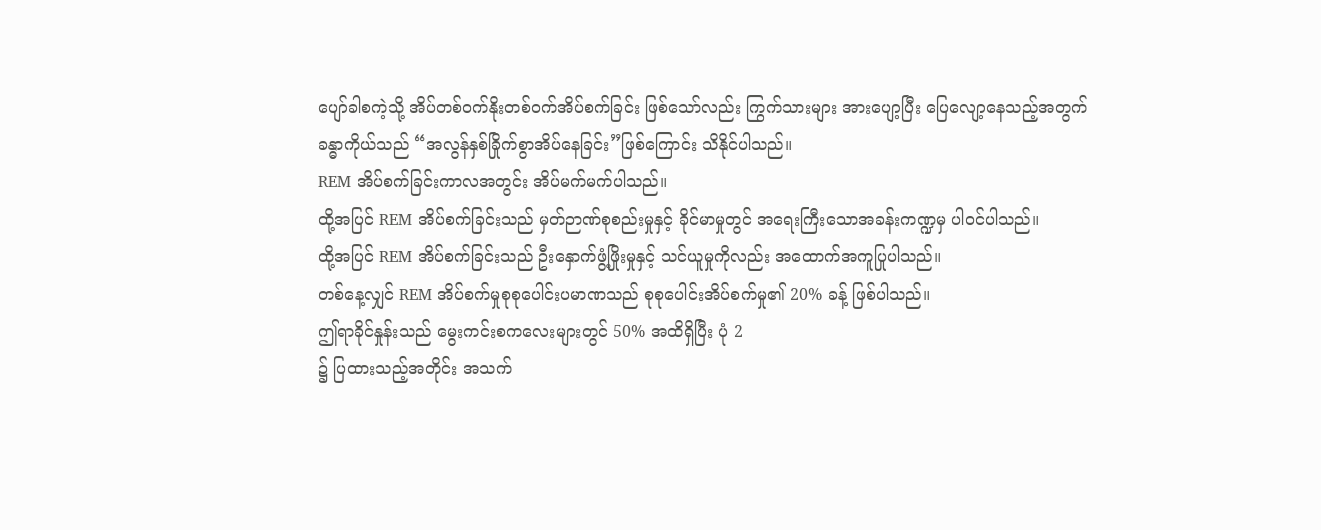ပျော်ခါစကဲ့သို့ အိပ်တစ်ဝက်နိုးတစ်ဝက်အိပ်စက်ခြင်း ဖြစ်သော်လည်း ကြွက်သားများ အားပျော့ပြီး ပြေလျော့နေသည့်အတွက် ခန္ဓာကိုယ်သည် “အလွန်နှစ်ခြိုက်စွာအိပ်နေခြင်း”ဖြစ်ကြောင်း သိနိုင်ပါသည်။
REM အိပ်စက်ခြင်းကာလအတွင်း အိပ်မက်မက်ပါသည်။
ထို့အပြင် REM အိပ်စက်ခြင်းသည် မှတ်ဉာဏ်စုစည်းမှုနှင့် ခိုင်မာမှုတွင် အရေးကြီးသောအခန်းကဏ္ဍမှ ပါဝင်ပါသည်။
ထို့အပြင် REM အိပ်စက်ခြင်းသည် ဦးနှောက်ဖွံ့ဖြိုးမှုနှင့် သင်ယူမှုကိုလည်း အထောက်အကူပြုပါသည်။
တစ်နေ့လျှင် REM အိပ်စက်မှုစုစုပေါင်းပမာဏသည် စုစုပေါင်းအိပ်စက်မှု၏ 20% ခန့် ဖြစ်ပါသည်။
ဤရာခိုင်နှုန်းသည် မွေးကင်းစကလေးများတွင် 50% အထိရှိပြီး ပုံ 2
၌ ပြထားသည့်အတိုင်း အသက်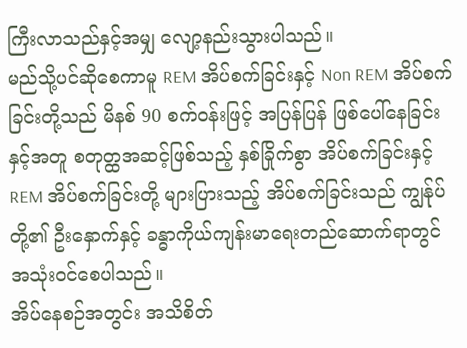ကြီးလာသည်နှင့်အမျှ လျော့နည်းသွားပါသည်။
မည်သို့ပင်ဆိုစေကာမူ REM အိပ်စက်ခြင်းနှင့် Non REM အိပ်စက်ခြင်းတို့သည် မိနစ် 90 စက်ဝန်းဖြင့် အပြန်ပြန် ဖြစ်ပေါ်နေခြင်းနှင့်အတူ စတုတ္ထအဆင့်ဖြစ်သည့် နှစ်ခြိုက်စွာ အိပ်စက်ခြင်းနှင့် REM အိပ်စက်ခြင်းတို့ များပြားသည့် အိပ်စက်ခြင်းသည် ကျွန်ုပ်တို့၏ ဦးနှောက်နှင့် ခန္ဓာကိုယ်ကျန်းမာရေးတည်ဆောက်ရာတွင် အသုံးဝင်စေပါသည်။
အိပ်နေစဉ်အတွင်း အသိစိတ်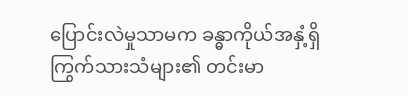ပြောင်းလဲမှုသာမက ခန္ဓာကိုယ်အနှံ့ရှိ ကြွက်သားသံများ၏ တင်းမာ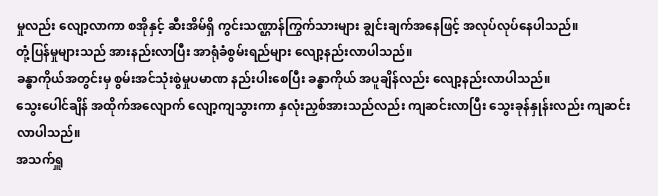မှုလည်း လျော့လာကာ စအိုနှင့် ဆီးအိမ်ရှိ ကွင်းသဏ္ဌာန်ကြွက်သားများ ချွင်းချက်အနေဖြင့် အလုပ်လုပ်နေပါသည်။
တုံ့ပြန်မှုများသည် အားနည်းလာပြီး အာရုံခံစွမ်းရည်များ လျော့နည်းလာပါသည်။
ခန္ဓာကိုယ်အတွင်းမှ စွမ်းအင်သုံးစွဲမှုပမာဏ နည်းပါးစေပြီး ခန္ဓာကိုယ် အပူချိန်လည်း လျော့နည်းလာပါသည်။
သွေးပေါင်ချိန် အထိုက်အလျောက် လျော့ကျသွားကာ နှလုံးညှစ်အားသည်လည်း ကျဆင်းလာပြီး သွေးခုန်နှုန်းလည်း ကျဆင်းလာပါသည်။
အသက်ရှူ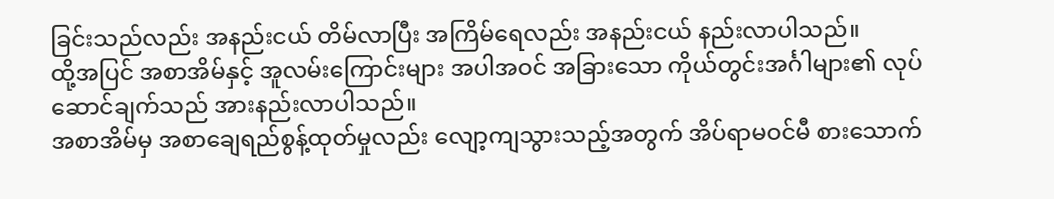ခြင်းသည်လည်း အနည်းငယ် တိမ်လာပြီး အကြိမ်ရေလည်း အနည်းငယ် နည်းလာပါသည်။
ထို့အပြင် အစာအိမ်နှင့် အူလမ်းကြောင်းများ အပါအဝင် အခြားသော ကိုယ်တွင်းအင်္ဂါများ၏ လုပ်ဆောင်ချက်သည် အားနည်းလာပါသည်။
အစာအိမ်မှ အစာချေရည်စွန့်ထုတ်မှုလည်း လျော့ကျသွားသည့်အတွက် အိပ်ရာမဝင်မီ စားသောက်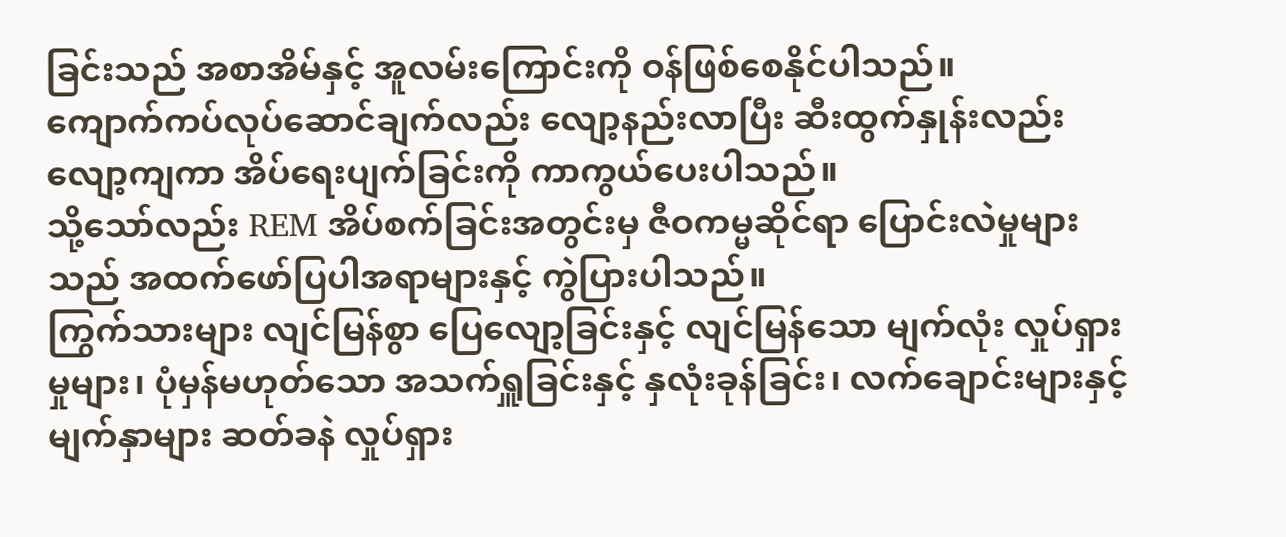ခြင်းသည် အစာအိမ်နှင့် အူလမ်းကြောင်းကို ဝန်ဖြစ်စေနိုင်ပါသည်။
ကျောက်ကပ်လုပ်ဆောင်ချက်လည်း လျော့နည်းလာပြီး ဆီးထွက်နှုန်းလည်း လျော့ကျကာ အိပ်ရေးပျက်ခြင်းကို ကာကွယ်ပေးပါသည်။
သို့သော်လည်း REM အိပ်စက်ခြင်းအတွင်းမှ ဇီဝကမ္မဆိုင်ရာ ပြောင်းလဲမှုများသည် အထက်ဖော်ပြပါအရာများနှင့် ကွဲပြားပါသည်။
ကြွက်သားများ လျင်မြန်စွာ ပြေလျော့ခြင်းနှင့် လျင်မြန်သော မျက်လုံး လှုပ်ရှားမှုများ၊ ပုံမှန်မဟုတ်သော အသက်ရှူခြင်းနှင့် နှလုံးခုန်ခြင်း၊ လက်ချောင်းများနှင့် မျက်နှာများ ဆတ်ခနဲ လှုပ်ရှား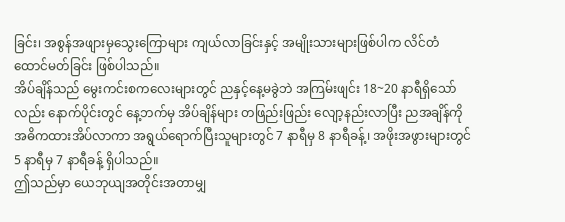ခြင်း၊ အစွန်အဖျားမှသွေးကြောများ ကျယ်လာခြင်းနှင့် အမျိုးသားများဖြစ်ပါက လိင်တံထောင်မတ်ခြင်း ဖြစ်ပါသည်။
အိပ်ချိန်သည် မွေးကင်းစကလေးများတွင် ညနှင့်နေ့မခွဲဘဲ အကြမ်းဖျင်း 18~20 နာရီရှိသော်လည်း နောက်ပိုင်းတွင် နေ့ဘက်မှ အိပ်ချိန်များ တဖြည်းဖြည်း လျော့နည်းလာပြီး ညအချိန်ကို အဓိကထားအိပ်လာကာ အရွယ်ရောက်ပြီးသူများတွင် 7 နာရီမှ 8 နာရီခန့်၊ အဖိုးအဖွားများတွင် 5 နာရီမှ 7 နာရီခန့် ရှိပါသည်။
ဤသည်မှာ ယေဘုယျအတိုင်းအတာမျှ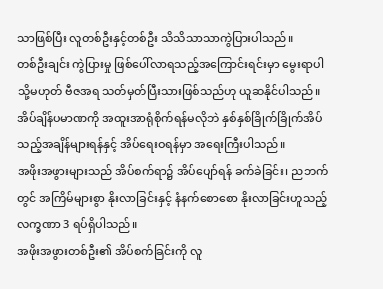သာဖြစ်ပြီး လူတစ်ဦးနှင့်တစ်ဦး သိသိသာသာကွဲပြားပါသည်။
တစ်ဦးချင်း ကွဲပြားမှု ဖြစ်ပေါ်လာရသည့်အကြောင်းရင်းမှာ မွေးရာပါ သို့မဟုတ် ဗီဇအရ သတ်မှတ်ပြီးသားဖြစ်သည်ဟု ယူဆနိုင်ပါသည်။
အိပ်ချိန်ပမာဏကို အထူးအာရုံစိုက်ရန်မလိုဘဲ နှစ်နှစ်ခြိုက်ခြိုက်အိပ်သည့်အချိန်များရန်နှင့် အိပ်ရေးဝရန်မှာ အရေးကြီးပါသည်။
အဖိုးအဖွားများသည် အိပ်စက်ရာ၌ အိပ်ပျော်ရန် ခက်ခဲခြင်း၊ ညဘက်တွင် အကြိမ်များစွာ နိုးလာခြင်းနှင့် နံနက်စောစော နိုးလာခြင်းဟူသည့် လက္ခဏာ 3 ရပ်ရှိပါသည်။
အဖိုးအဖွားတစ်ဦး၏ အိပ်စက်ခြင်းကို လူ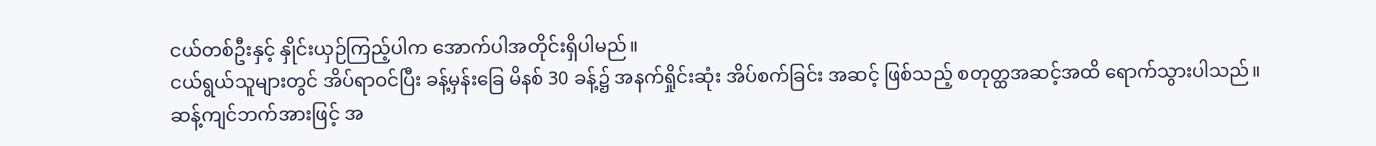ငယ်တစ်ဦးနှင့် နှိုင်းယှဉ်ကြည့်ပါက အောက်ပါအတိုင်းရှိပါမည်။
ငယ်ရွယ်သူများတွင် အိပ်ရာဝင်ပြီး ခန့်မှန်းခြေ မိနစ် 30 ခန့်၌ အနက်ရှိုင်းဆုံး အိပ်စက်ခြင်း အဆင့် ဖြစ်သည့် စတုတ္ထအဆင့်အထိ ရောက်သွားပါသည်။
ဆန့်ကျင်ဘက်အားဖြင့် အ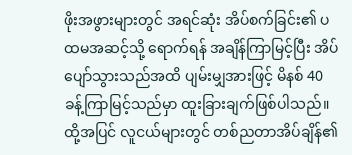ဖိုးအဖွားများတွင် အရင်ဆုံး အိပ်စက်ခြင်း၏ ပထမအဆင့်သို့ ရောက်ရန် အချိန်ကြာမြင့်ပြီး အိပ်ပျော်သွားသည်အထိ ပျမ်းမျှအားဖြင့် မိနစ် 40 ခန့်ကြာမြင့်သည်မှာ ထူးခြားချက်ဖြစ်ပါသည်။
ထို့အပြင် လူငယ်များတွင် တစ်ညတာအိပ်ချိန်၏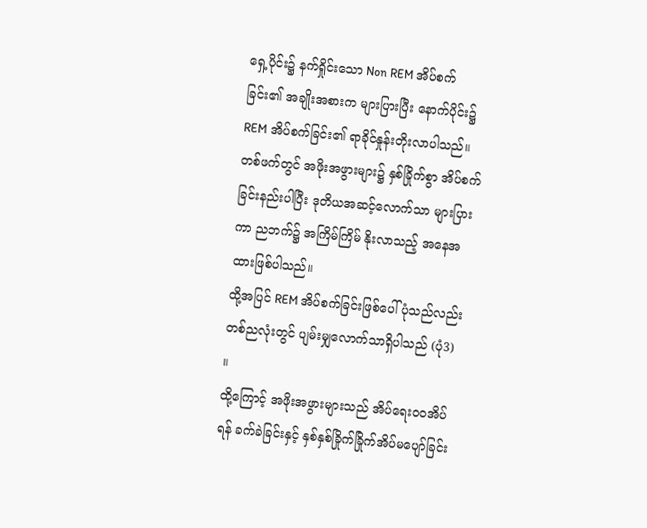ရှေ့ပိုင်း၌ နက်ရှိုင်းသော Non REM အိပ်စက်ခြင်း၏ အချိုးအစားက များပြားပြီး နောက်ပိုင်း၌ REM အိပ်စက်ခြင်း၏ ရာခိုင်နှုန်းတိုးလာပါသည်။ တစ်ဖက်တွင် အဖိုးအဖွားများ၌ နှစ်ခြိုက်စွာ အိပ်စက်ခြင်းနည်းပါပြီး ဒုတိယအဆင့်လောက်သာ များပြားကာ ညဘက်၌ အကြိမ်ကြိမ် နိုးလာသည့် အနေအထားဖြစ်ပါသည်။
ထို့အပြင် REM အိပ်စက်ခြင်းဖြစ်ပေါ်ပုံသည်လည်း တစ်ညလုံးတွင် ပျမ်းမျှလောက်သာရှိပါသည် (ပုံ3)
။
ထို့ကြောင့် အဖိုးအဖွားများသည် အိပ်ရေးဝဝအိပ်ရန် ခက်ခဲခြင်းနှင့် နှစ်နှစ်ခြိုက်ခြိုက်အိပ်မပျော်ခြင်း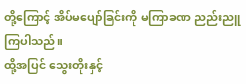တို့ကြောင့် အိပ်မပျော်ခြင်းကို မကြာခဏ ညည်းညူကြပါသည်။
ထို့အပြင် သွေးတိုးနှင့်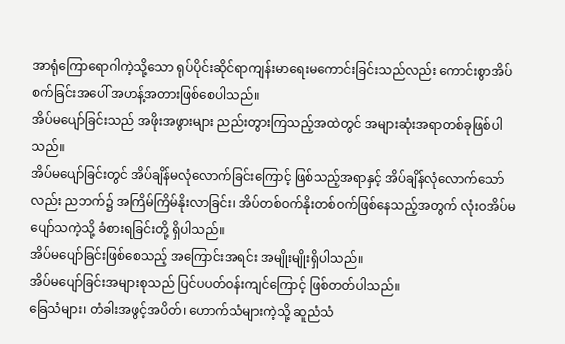အာရုံကြောရောဂါကဲ့သို့သော ရုပ်ပိုင်းဆိုင်ရာကျန်းမာရေးမကောင်းခြင်းသည်လည်း ကောင်းစွာအိပ်စက်ခြင်းအပေါ် အဟန့်အတားဖြစ်စေပါသည်။
အိပ်မပျော်ခြင်းသည် အဖိုးအဖွားများ ညည်းတွားကြသည့်အထဲတွင် အများဆုံးအရာတစ်ခုဖြစ်ပါသည်။
အိပ်မပျော်ခြင်းတွင် အိပ်ချိန်မလုံလောက်ခြင်းကြောင့် ဖြစ်သည့်အရာနှင့် အိပ်ချိန်လုံလောက်သော်လည်း ညဘက်၌ အကြိမ်ကြိမ်နိုးလာခြင်း၊ အိပ်တစ်ဝက်နိုးတစ်ဝက်ဖြစ်နေသည့်အတွက် လုံးဝအိပ်မပျော်သကဲ့သို့ ခံစားရခြင်းတို့ ရှိပါသည်။
အိပ်မပျော်ခြင်းဖြစ်စေသည့် အကြောင်းအရင်း အမျိုးမျိုးရှိပါသည်။
အိပ်မပျော်ခြင်းအများစုသည် ပြင်ပပတ်ဝန်းကျင်ကြောင့် ဖြစ်တတ်ပါသည်။
ခြေသံများ၊ တံခါးအဖွင့်အပိတ်၊ ဟောက်သံများကဲ့သို့ ဆူညံသံ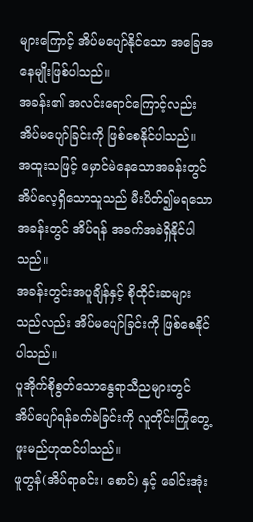များကြောင့် အိပ်မပျော်နိုင်သော အခြေအနေမျိုးဖြစ်ပါသည်။
အခန်း၏ အလင်းရောင်ကြောင့်လည်း အိပ်မပျော်ခြင်းကို ဖြစ်စေနိုင်ပါသည်။
အထူးသဖြင့် မှောင်မဲနေသောအခန်းတွင် အိပ်လေ့ရှိသောသူသည် မီးပိတ်၍မရသော အခန်းတွင် အိပ်ရန် အခက်အခဲရှိနိုင်ပါသည်။
အခန်းတွင်းအပူချိန်နှင့် စိုထိုင်းဆများသည်လည်း အိပ်မပျော်ခြင်းကို ဖြစ်စေနိုင်ပါသည်။
ပူအိုက်စိုစွတ်သောနွေရာသီညများတွင် အိပ်ပျော်ရန်ခက်ခဲခြင်းကို လူတိုင်းကြုံတွေ့ဖူးမည်ဟုထင်ပါသည်။
ဖူတွန်(အိပ်ရာခင်း၊ စောင်) နှင့် ခေါင်းအုံး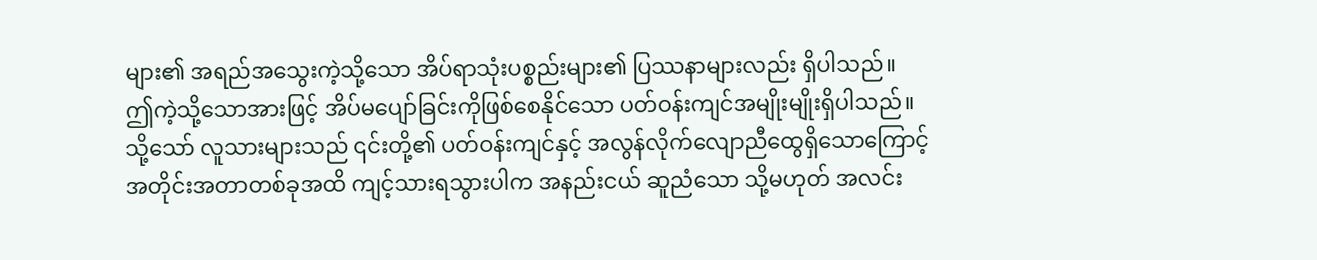များ၏ အရည်အသွေးကဲ့သို့သော အိပ်ရာသုံးပစ္စည်းများ၏ ပြဿနာများလည်း ရှိပါသည်။
ဤကဲ့သို့သောအားဖြင့် အိပ်မပျော်ခြင်းကိုဖြစ်စေနိုင်သော ပတ်ဝန်းကျင်အမျိုးမျိုးရှိပါသည်။
သို့သော် လူသားများသည် ၎င်းတို့၏ ပတ်ဝန်းကျင်နှင့် အလွန်လိုက်လျောညီထွေရှိသောကြောင့် အတိုင်းအတာတစ်ခုအထိ ကျင့်သားရသွားပါက အနည်းငယ် ဆူညံသော သို့မဟုတ် အလင်း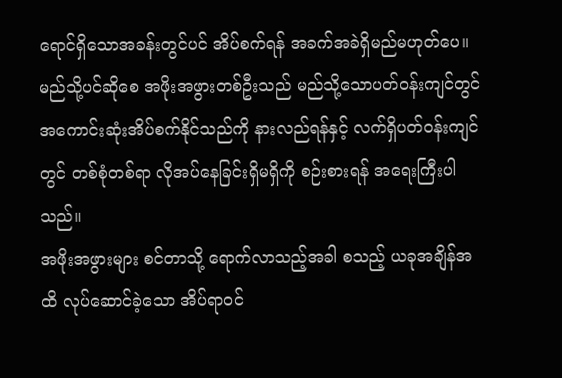ရောင်ရှိသောအခန်းတွင်ပင် အိပ်စက်ရန် အခက်အခဲရှိမည်မဟုတ်ပေ။
မည်သို့ပင်ဆိုစေ အဖိုးအဖွားတစ်ဦးသည် မည်သို့သောပတ်ဝန်းကျင်တွင် အကောင်းဆုံးအိပ်စက်နိုင်သည်ကို နားလည်ရန်နှင့် လက်ရှိပတ်ဝန်းကျင်တွင် တစ်စုံတစ်ရာ လိုအပ်နေခြင်းရှိမရှိကို စဉ်းစားရန် အရေးကြီးပါသည်။
အဖိုးအဖွားများ စင်တာသို့ ရောက်လာသည့်အခါ စသည့် ယခုအချိန်အထိ လုပ်ဆောင်ခဲ့သော အိပ်ရာဝင်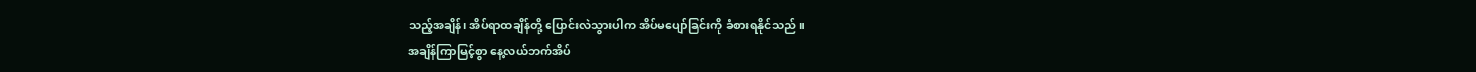သည့်အချိန်၊ အိပ်ရာထချိန်တို့ ပြောင်းလဲသွားပါက အိပ်မပျော်ခြင်းကို ခံစားရနိုင်သည် ။
အချိန်ကြာမြင့်စွာ နေ့လယ်ဘက်အိပ်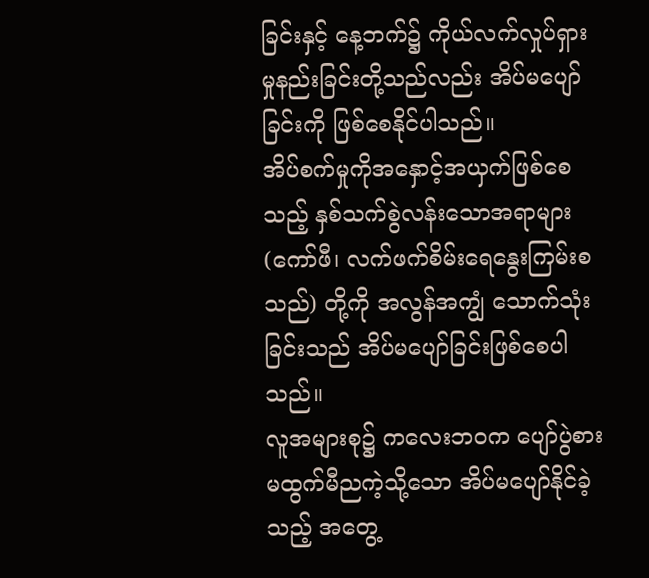ခြင်းနှင့် နေ့ဘက်၌ ကိုယ်လက်လှုပ်ရှားမှုနည်းခြင်းတို့သည်လည်း အိပ်မပျော်ခြင်းကို ဖြစ်စေနိုင်ပါသည်။
အိပ်စက်မှုကိုအနှောင့်အယှက်ဖြစ်စေသည့် နှစ်သက်စွဲလန်းသောအရာများ (ကော်ဖီ၊ လက်ဖက်စိမ်းရေနွေးကြမ်းစသည်) တို့ကို အလွန်အကျွံ သောက်သုံးခြင်းသည် အိပ်မပျော်ခြင်းဖြစ်စေပါသည်။
လူအများစု၌ ကလေးဘဝက ပျော်ပွဲစားမထွက်မီညကဲ့သို့သော အိပ်မပျော်နိုင်ခဲ့သည့် အတွေ့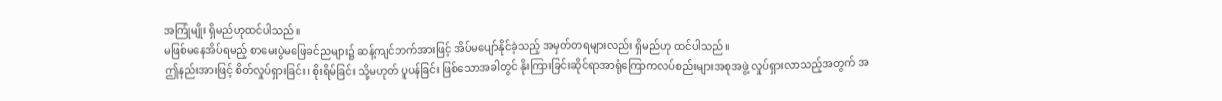အကြုံမျိုး ရှိမည်ဟုထင်ပါသည်။
မဖြစ်မနေအိပ်ရမည့် စာမေးပွဲမဖြေခင်ညများ၌ ဆန့်ကျင်ဘက်အားဖြင့် အိပ်မပျော်နိုင်ခဲ့သည့် အမှတ်တရများလည်း ရှိမည်ဟု ထင်ပါသည်။
ဤနည်းအားဖြင့် စိတ်လှုပ်ရှားခြင်း၊ စိုးရိမ်ခြင်း သို့မဟုတ် ပူပန်ခြင်း ဖြစ်သောအခါတွင် နိုးကြားခြင်းဆိုင်ရာအာရုံကြောကလပ်စည်းများအစုအဖွဲ့ လှုပ်ရှားလာသည့်အတွက် အ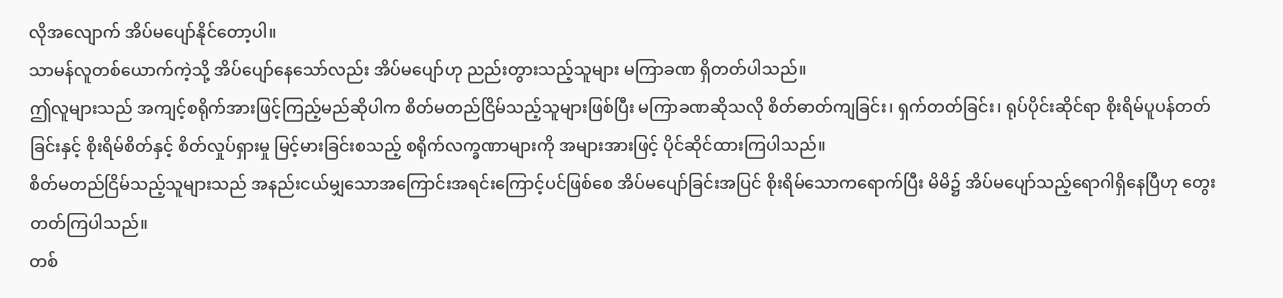လိုအလျောက် အိပ်မပျော်နိုင်တော့ပါ။
သာမန်လူတစ်ယောက်ကဲ့သို့ အိပ်ပျော်နေသော်လည်း အိပ်မပျော်ဟု ညည်းတွားသည့်သူများ မကြာခဏ ရှိတတ်ပါသည်။
ဤလူများသည် အကျင့်စရိုက်အားဖြင့်ကြည့်မည်ဆိုပါက စိတ်မတည်ငြိမ်သည့်သူများဖြစ်ပြီး မကြာခဏဆိုသလို စိတ်ဓာတ်ကျခြင်း၊ ရှက်တတ်ခြင်း၊ ရုပ်ပိုင်းဆိုင်ရာ စိုးရိမ်ပူပန်တတ်ခြင်းနှင့် စိုးရိမ်စိတ်နှင့် စိတ်လှုပ်ရှားမှု မြင့်မားခြင်းစသည့် စရိုက်လက္ခဏာများကို အများအားဖြင့် ပိုင်ဆိုင်ထားကြပါသည်။
စိတ်မတည်ငြိမ်သည့်သူများသည် အနည်းငယ်မျှသောအကြောင်းအရင်းကြောင့်ပင်ဖြစ်စေ အိပ်မပျော်ခြင်းအပြင် စိုးရိမ်သောကရောက်ပြီး မိမိ၌ အိပ်မပျော်သည့်ရောဂါရှိနေပြီဟု တွေးတတ်ကြပါသည်။
တစ်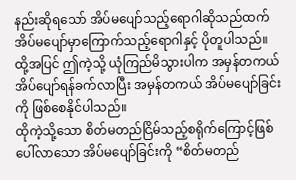နည်းဆိုရသော် အိပ်မပျော်သည့်ရောဂါဆိုသည်ထက် အိပ်မပျော်မှာကြောက်သည့်ရောဂါနှင့် ပိုတူပါသည်။
ထို့အပြင် ဤကဲ့သို့ ယုံကြည်မိသွားပါက အမှန်တကယ် အိပ်ပျော်ရန်ခက်လာပြီး အမှန်တကယ် အိပ်မပျော်ခြင်းကို ဖြစ်စေနိုင်ပါသည်။
ထိုကဲ့သို့သော စိတ်မတည်ငြိမ်သည့်စရိုက်ကြောင့်ဖြစ်ပေါ်လာသော အိပ်မပျော်ခြင်းကို “စိတ်မတည်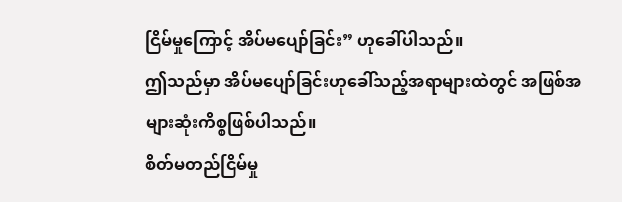ငြိမ်မှုကြောင့် အိပ်မပျော်ခြင်း” ဟုခေါ်ပါသည်။
ဤသည်မှာ အိပ်မပျော်ခြင်းဟုခေါ်သည့်အရာများထဲတွင် အဖြစ်အများဆုံးကိစ္စဖြစ်ပါသည်။
စိတ်မတည်ငြိမ်မှု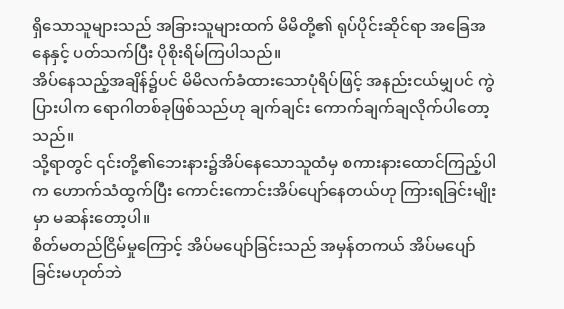ရှိသောသူများသည် အခြားသူများထက် မိမိတို့၏ ရုပ်ပိုင်းဆိုင်ရာ အခြေအနေနှင့် ပတ်သက်ပြီး ပိုစိုးရိမ်ကြပါသည်။
အိပ်နေသည့်အချိန်၌ပင် မိမိလက်ခံထားသောပုံရိပ်ဖြင့် အနည်းငယ်မျှပင် ကွဲပြားပါက ရောဂါတစ်ခုဖြစ်သည်ဟု ချက်ချင်း ကောက်ချက်ချလိုက်ပါတော့သည်။
သို့ရာတွင် ၎င်းတို့၏ဘေးနား၌အိပ်နေသောသူထံမှ စကားနားထောင်ကြည့်ပါက ဟောက်သံထွက်ပြီး ကောင်းကောင်းအိပ်ပျော်နေတယ်ဟု ကြားရခြင်းမျိုးမှာ မဆန်းတော့ပါ။
စိတ်မတည်ငြိမ်မှုကြောင့် အိပ်မပျော်ခြင်းသည် အမှန်တကယ် အိပ်မပျော်ခြင်းမဟုတ်ဘဲ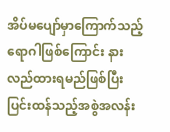အိပ်မပျော်မှာကြောက်သည့်ရောဂါဖြစ်ကြောင်း နားလည်ထားရမည်ဖြစ်ပြီး ပြင်းထန်သည့်အစွဲအလန်း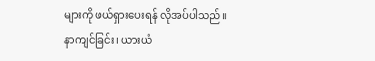များကို ဖယ်ရှားပေးရန် လိုအပ်ပါသည်။
နာကျင်ခြင်း၊ ယားယံ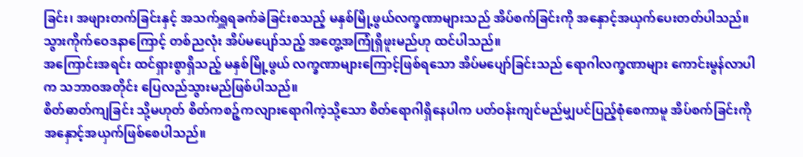ခြင်း၊ အဖျားတက်ခြင်းနှင့် အသက်ရှူရခက်ခဲခြင်းစသည့် မနှစ်မြို့ဖွယ်လက္ခဏာများသည် အိပ်စက်ခြင်းကို အနှောင့်အယှက်ပေးတတ်ပါသည်။
သွားကိုက်ဝေဒနာကြောင့် တစ်ညလုံး အိပ်မပျော်သည့် အတွေ့အကြုံရှိဖူးမည်ဟု ထင်ပါသည်။
အကြောင်းအရင်း ထင်ရှားစွာရှိသည့် မနှစ်မြို့ဖွယ် လက္ခဏာများကြောင့်ဖြစ်ရသော အိပ်မပျော်ခြင်းသည် ရောဂါလက္ခဏာများ ကောင်းမွန်လာပါက သဘာဝအတိုင်း ပြေလည်သွားမည်ဖြစ်ပါသည်။
စိတ်ဓာတ်ကျခြင်း သို့မဟုတ် စိတ်ကစဉ့်ကလျားရောဂါကဲ့သို့သော စိတ်ရောဂါရှိနေပါက ပတ်ဝန်းကျင်မည်မျှပင်ပြည့်စုံစေကာမူ အိပ်စက်ခြင်းကို အနှောင့်အယှက်ဖြစ်စေပါသည်။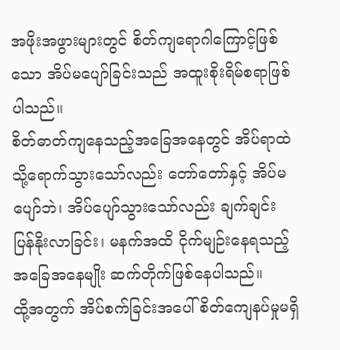အဖိုးအဖွားများတွင် စိတ်ကျရောဂါကြောင့်ဖြစ်သော အိပ်မပျော်ခြင်းသည် အထူးစိုးရိမ်စရာဖြစ်ပါသည်။
စိတ်ဓာတ်ကျနေသည့်အခြေအနေတွင် အိပ်ရာထဲသို့ရောက်သွားသော်လည်း တော်တော်နှင့် အိပ်မပျော်ဘဲ၊ အိပ်ပျော်သွားသော်လည်း ချက်ချင်း ပြန်နိုးလာခြင်း၊ မနက်အထိ ငိုက်မျဉ်းနေရသည့်အခြေအနေမျိုး ဆက်တိုက်ဖြစ်နေပါသည်။
ထို့အတွက် အိပ်စက်ခြင်းအပေါ် စိတ်ကျေနပ်မှုမရှိ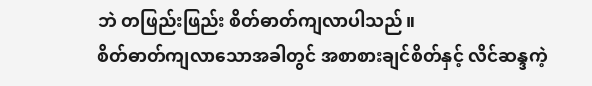ဘဲ တဖြည်းဖြည်း စိတ်ဓာတ်ကျလာပါသည်။
စိတ်ဓာတ်ကျလာသောအခါတွင် အစာစားချင်စိတ်နှင့် လိင်ဆန္ဒကဲ့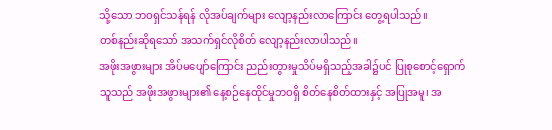သို့သော ဘဝရှင်သန်ရန် လိုအပ်ချက်များ လျော့နည်းလာကြောင်း တွေ့ရပါသည်။
တစ်နည်းဆိုရသော် အသက်ရှင်လိုစိတ် လျော့နည်းလာပါသည်။
အဖိုးအဖွားများ အိပ်မပျော်ကြောင်း ညည်းတွားမှုသိပ်မရှိသည့်အခါ၌ပင် ပြုစုစောင့်ရှောက်သူသည် အဖိုးအဖွားများ၏ နေ့စဉ်နေထိုင်မှုဘဝရှိ စိတ်နေစိတ်ထားနှင့် အပြုအမူ၊ အ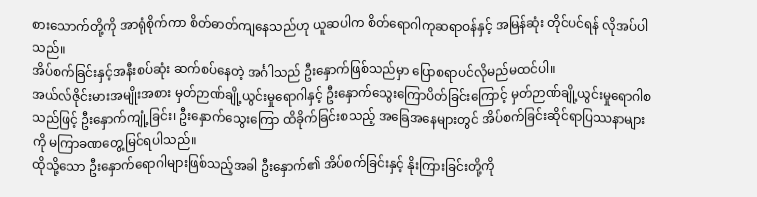စားသောက်တို့ကို အာရုံစိုက်ကာ စိတ်ဓာတ်ကျနေသည်ဟု ယူဆပါက စိတ်ရောဂါကုဆရာဝန်နှင့် အမြန်ဆုံး တိုင်ပင်ရန် လိုအပ်ပါသည်။
အိပ်စက်ခြင်းနှင့်အနီးစပ်ဆုံး ဆက်စပ်နေတဲ့ အင်္ဂါသည် ဦးနှောက်ဖြစ်သည်မှာ ပြောစရာပင်လိုမည်မထင်ပါ။
အယ်လ်ဇိုင်းမားအမျိုးအစား မှတ်ဉာဏ်ချို့ယွင်းမှုရောဂါနှင့် ဦးနှောက်သွေးကြောပိတ်ခြင်းကြောင့် မှတ်ဉာဏ်ချို့ယွင်းမှုရောဂါစသည်ဖြင့် ဦးနှောက်ကျုံ့ခြင်း၊ ဦးနှောက်သွေးကြော ထိခိုက်ခြင်းစသည့် အခြေအနေများတွင် အိပ်စက်ခြင်းဆိုင်ရာပြဿနာများကို မကြာခဏတွေ့မြင်ရပါသည်။
ထိုသို့သော ဦးနှောက်ရောဂါများဖြစ်သည့်အခါ ဦးနှောက်၏ အိပ်စက်ခြင်းနှင့် နိုးကြားခြင်းတို့ကို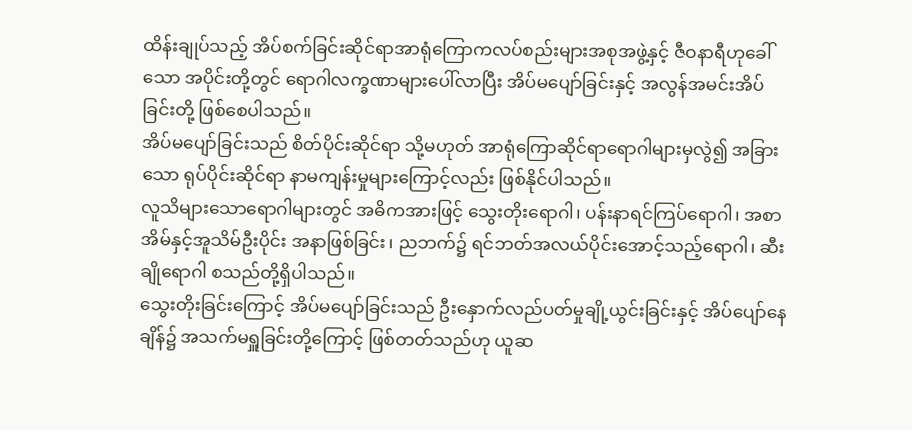ထိန်းချုပ်သည့် အိပ်စက်ခြင်းဆိုင်ရာအာရုံကြောကလပ်စည်းများအစုအဖွဲ့နှင့် ဇီဝနာရီဟုခေါ်သော အပိုင်းတို့တွင် ရောဂါလက္ခဏာများပေါ်လာပြီး အိပ်မပျော်ခြင်းနှင့် အလွန်အမင်းအိပ်ခြင်းတို့ ဖြစ်စေပါသည်။
အိပ်မပျော်ခြင်းသည် စိတ်ပိုင်းဆိုင်ရာ သို့မဟုတ် အာရုံကြောဆိုင်ရာရောဂါများမှလွဲ၍ အခြားသော ရုပ်ပိုင်းဆိုင်ရာ နာမကျန်းမှုများကြောင့်လည်း ဖြစ်နိုင်ပါသည်။
လူသိများသောရောဂါများတွင် အဓိကအားဖြင့် သွေးတိုးရောဂါ၊ ပန်းနာရင်ကြပ်ရောဂါ၊ အစာအိမ်နှင့်အူသိမ်ဦးပိုင်း အနာဖြစ်ခြင်း၊ ညဘက်၌ ရင်ဘတ်အလယ်ပိုင်းအောင့်သည့်ရောဂါ၊ ဆီးချိုရောဂါ စသည်တို့ရှိပါသည်။
သွေးတိုးခြင်းကြောင့် အိပ်မပျော်ခြင်းသည် ဦးနှောက်လည်ပတ်မှုချို့ယွင်းခြင်းနှင့် အိပ်ပျော်နေချိန်၌ အသက်မရှူခြင်းတို့ကြောင့် ဖြစ်တတ်သည်ဟု ယူဆ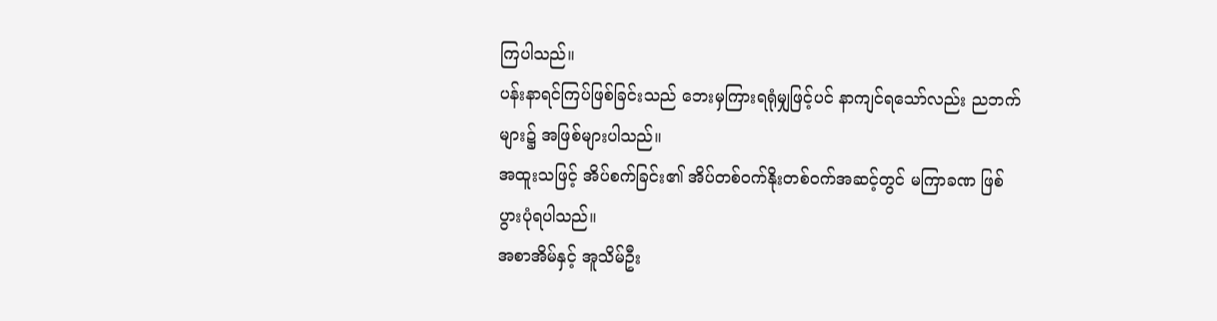ကြပါသည်။
ပန်းနာရင်ကြပ်ဖြစ်ခြင်းသည် ဘေးမှကြားရရုံမျှဖြင့်ပင် နာကျင်ရသော်လည်း ညဘက်များ၌ အဖြစ်များပါသည်။
အထူးသဖြင့် အိပ်စက်ခြင်း၏ အိပ်တစ်ဝက်နိုးတစ်ဝက်အဆင့်တွင် မကြာခဏ ဖြစ်ပွားပုံရပါသည်။
အစာအိမ်နှင့် အူသိမ်ဦး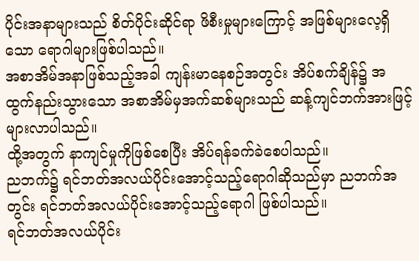ပိုင်းအနာများသည် စိတ်ပိုင်းဆိုင်ရာ ဖိစီးမှုများကြောင့် အဖြစ်များလေ့ရှိသော ရောဂါများဖြစ်ပါသည်။
အစာအိမ်အနာဖြစ်သည့်အခါ ကျန်းမာနေစဉ်အတွင်း အိပ်စက်ချိန်၌ အထွက်နည်းသွားသော အစာအိမ်မှအက်ဆစ်များသည် ဆန့်ကျင်ဘက်အားဖြင့် များလာပါသည်။
ထို့အတွက် နာကျင်မှုကိုဖြစ်စေပြီး အိပ်ရန်ခက်ခဲစေပါသည်။
ညဘက်၌ ရင်ဘတ်အလယ်ပိုင်းအောင့်သည့်ရောဂါဆိုသည်မှာ ညဘက်အတွင်း ရင်ဘတ်အလယ်ပိုင်းအောင့်သည့်ရောဂါ ဖြစ်ပါသည်။
ရင်ဘတ်အလယ်ပိုင်း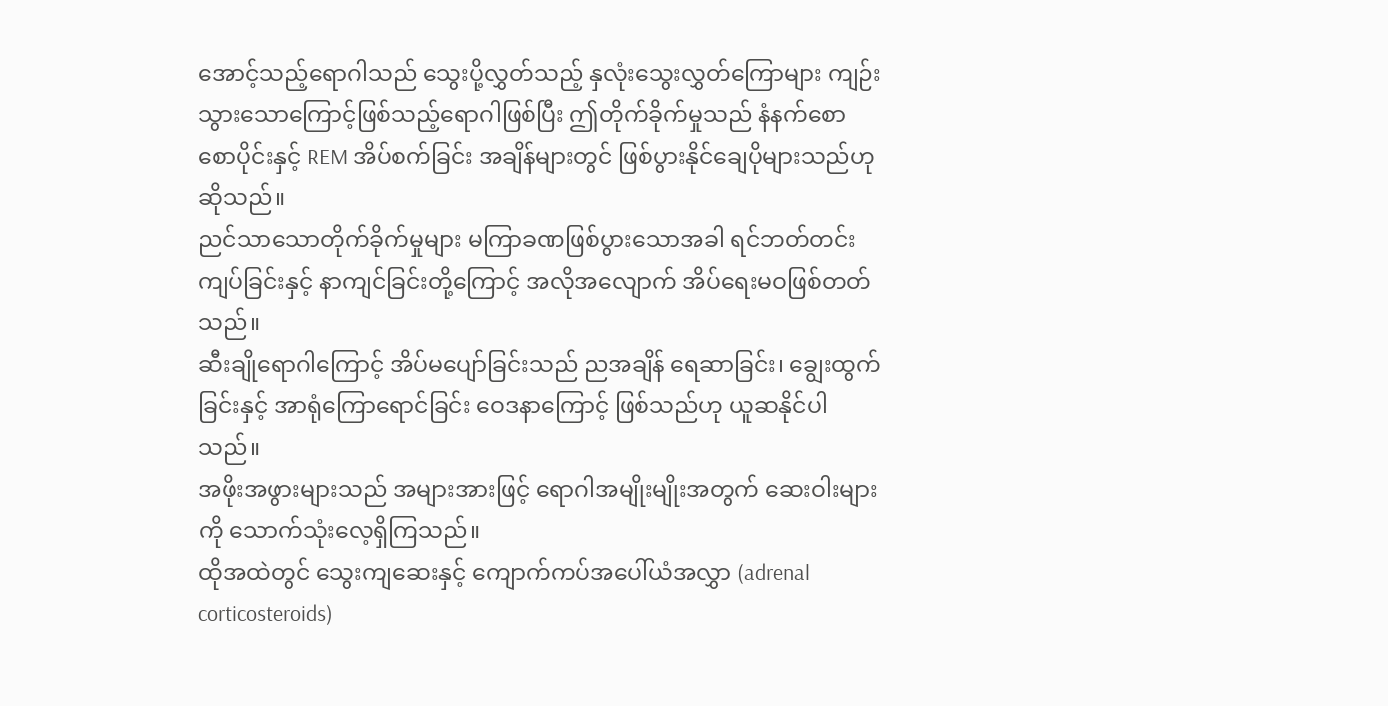အောင့်သည့်ရောဂါသည် သွေးပို့လွှတ်သည့် နှလုံးသွေးလွှတ်ကြောများ ကျဉ်းသွားသောကြောင့်ဖြစ်သည့်ရောဂါဖြစ်ပြီး ဤတိုက်ခိုက်မှုသည် နံနက်စောစောပိုင်းနှင့် REM အိပ်စက်ခြင်း အချိန်များတွင် ဖြစ်ပွားနိုင်ချေပိုများသည်ဟုဆိုသည်။
ညင်သာသောတိုက်ခိုက်မှုများ မကြာခဏဖြစ်ပွားသောအခါ ရင်ဘတ်တင်းကျပ်ခြင်းနှင့် နာကျင်ခြင်းတို့ကြောင့် အလိုအလျောက် အိပ်ရေးမဝဖြစ်တတ်သည်။
ဆီးချိုရောဂါကြောင့် အိပ်မပျော်ခြင်းသည် ညအချိန် ရေဆာခြင်း၊ ချွေးထွက်ခြင်းနှင့် အာရုံကြောရောင်ခြင်း ဝေဒနာကြောင့် ဖြစ်သည်ဟု ယူဆနိုင်ပါသည်။
အဖိုးအဖွားများသည် အများအားဖြင့် ရောဂါအမျိုးမျိုးအတွက် ဆေးဝါးများကို သောက်သုံးလေ့ရှိကြသည်။
ထိုအထဲတွင် သွေးကျဆေးနှင့် ကျောက်ကပ်အပေါ်ယံအလွှာ (adrenal corticosteroids)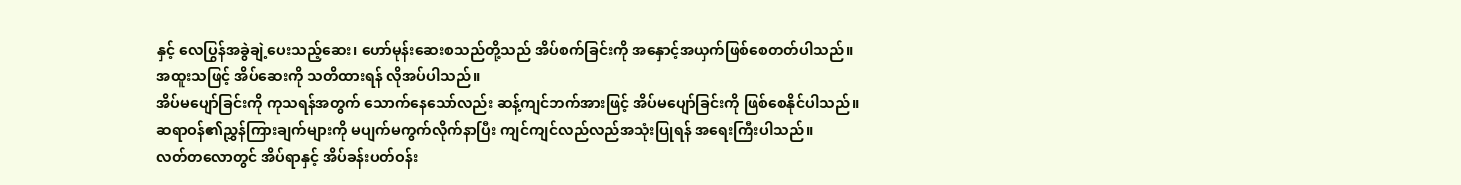နှင့် လေပြွန်အခွဲချဲ့ပေးသည့်ဆေး၊ ဟော်မုန်းဆေးစသည်တို့သည် အိပ်စက်ခြင်းကို အနှောင့်အယှက်ဖြစ်စေတတ်ပါသည်။
အထူးသဖြင့် အိပ်ဆေးကို သတိထားရန် လိုအပ်ပါသည်။
အိပ်မပျော်ခြင်းကို ကုသရန်အတွက် သောက်နေသော်လည်း ဆန့်ကျင်ဘက်အားဖြင့် အိပ်မပျော်ခြင်းကို ဖြစ်စေနိုင်ပါသည်။
ဆရာဝန်၏ညွှန်ကြားချက်များကို မပျက်မကွက်လိုက်နာပြီး ကျင်ကျင်လည်လည်အသုံးပြုရန် အရေးကြီးပါသည်။
လတ်တလောတွင် အိပ်ရာနှင့် အိပ်ခန်းပတ်ဝန်း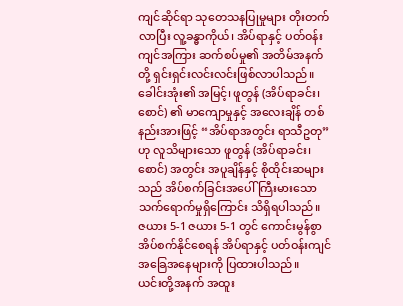ကျင်ဆိုင်ရာ သုတေသနပြုမှုများ တိုးတက်လာပြီး လူ့ခန္ဓာကိုယ်၊ အိပ်ရာနှင့် ပတ်ဝန်းကျင်အကြား ဆက်စပ်မှု၏ အတိမ်အနက်တို့ ရှင်းရှင်းလင်းလင်းဖြစ်လာပါသည်။
ခေါင်းအုံး၏ အမြင့်၊ ဖူတွန် (အိပ်ရာခင်း၊ စောင်) ၏ မာကျောမှုနှင့် အလေးချိန် တစ်နည်းအားဖြင့် “အိပ်ရာအတွင်း ရာသီဥတု”ဟု လူသိများသော ဖူတွန် (အိပ်ရာခင်း၊ စောင်) အတွင်း အပူချိန်နှင့် စိုထိုင်းဆများသည် အိပ်စက်ခြင်းအပေါ် ကြီးမားသော သက်ရောက်မှုရှိကြောင်း သိရှိရပါသည်။
ဇယား 5-1 ဇယား 5-1 တွင် ကောင်းမွန်စွာအိပ်စက်နိုင်စေရန် အိပ်ရာနှင့် ပတ်ဝန်းကျင်အခြေအနေများကို ပြထားပါသည်။
ယင်းတို့အနက် အထူး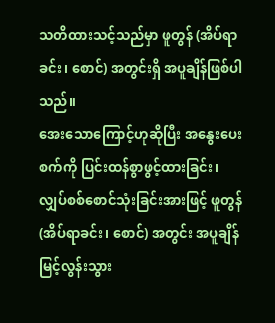သတိထားသင့်သည်မှာ ဖူတွန် (အိပ်ရာခင်း၊ စောင်) အတွင်းရှိ အပူချိန်ဖြစ်ပါသည်။
အေးသောကြောင့်ဟုဆိုပြီး အနွေးပေးစက်ကို ပြင်းထန်စွာဖွင့်ထားခြင်း၊ လျှပ်စစ်စောင်သုံးခြင်းအားဖြင့် ဖူတွန် (အိပ်ရာခင်း၊ စောင်) အတွင်း အပူချိန် မြင့်လွန်းသွား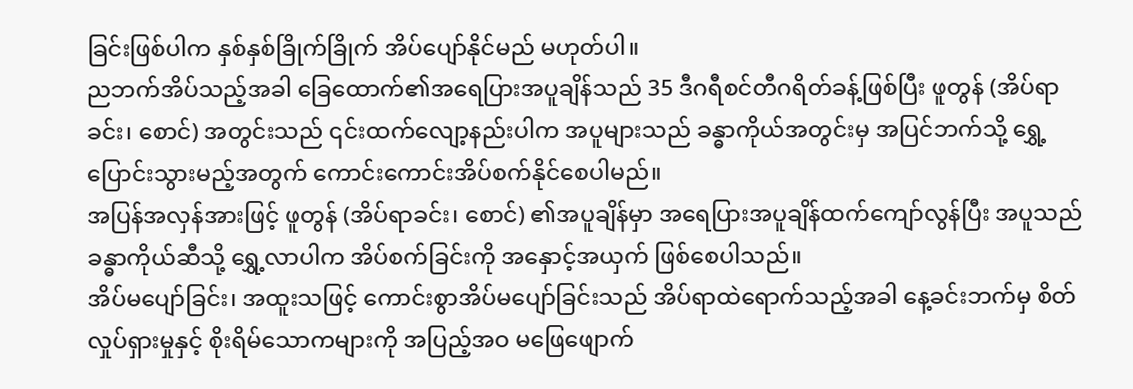ခြင်းဖြစ်ပါက နှစ်နှစ်ခြိုက်ခြိုက် အိပ်ပျော်နိုင်မည် မဟုတ်ပါ။
ညဘက်အိပ်သည့်အခါ ခြေထောက်၏အရေပြားအပူချိန်သည် 35 ဒီဂရီစင်တီဂရိတ်ခန့်ဖြစ်ပြီး ဖူတွန် (အိပ်ရာခင်း၊ စောင်) အတွင်းသည် ၎င်းထက်လျော့နည်းပါက အပူများသည် ခန္ဓာကိုယ်အတွင်းမှ အပြင်ဘက်သို့ ရွှေ့ပြောင်းသွားမည့်အတွက် ကောင်းကောင်းအိပ်စက်နိုင်စေပါမည်။
အပြန်အလှန်အားဖြင့် ဖူတွန် (အိပ်ရာခင်း၊ စောင်) ၏အပူချိန်မှာ အရေပြားအပူချိန်ထက်ကျော်လွန်ပြီး အပူသည် ခန္ဓာကိုယ်ဆီသို့ ရွှေ့လာပါက အိပ်စက်ခြင်းကို အနှောင့်အယှက် ဖြစ်စေပါသည်။
အိပ်မပျော်ခြင်း၊ အထူးသဖြင့် ကောင်းစွာအိပ်မပျော်ခြင်းသည် အိပ်ရာထဲရောက်သည့်အခါ နေ့ခင်းဘက်မှ စိတ်လှုပ်ရှားမှုနှင့် စိုးရိမ်သောကများကို အပြည့်အဝ မဖြေဖျောက်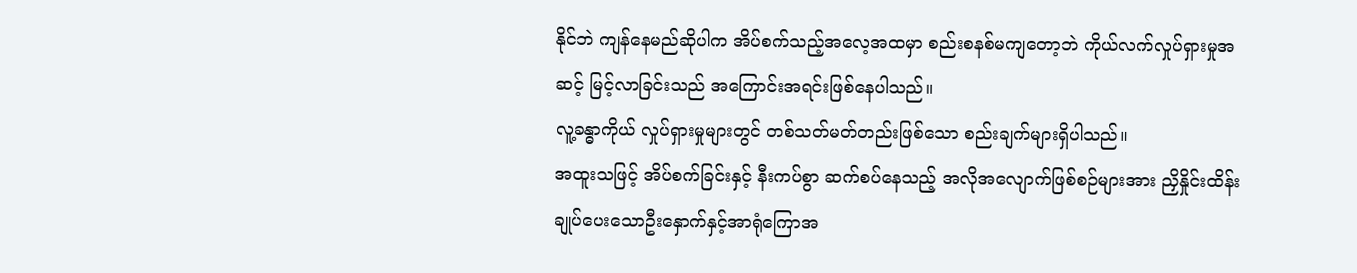နိုင်ဘဲ ကျန်နေမည်ဆိုပါက အိပ်စက်သည့်အလေ့အထမှာ စည်းစနစ်မကျတော့ဘဲ ကိုယ်လက်လှုပ်ရှားမှုအဆင့် မြင့်လာခြင်းသည် အကြောင်းအရင်းဖြစ်နေပါသည်။
လူ့ခန္ဓာကိုယ် လှုပ်ရှားမှုများတွင် တစ်သတ်မတ်တည်းဖြစ်သော စည်းချက်များရှိပါသည်။
အထူးသဖြင့် အိပ်စက်ခြင်းနှင့် နီးကပ်စွာ ဆက်စပ်နေသည့် အလိုအလျောက်ဖြစ်စဉ်များအား ညှိနှိုင်းထိန်းချုပ်ပေးသောဦးနှောက်နှင့်အာရုံကြောအ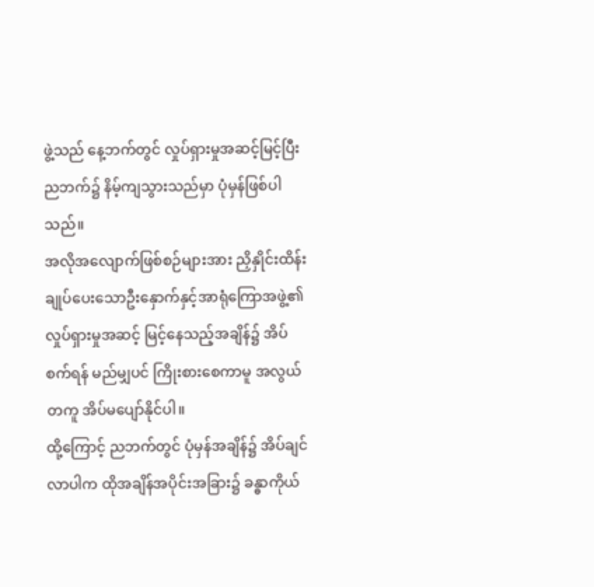ဖွဲ့သည် နေ့ဘက်တွင် လှုပ်ရှားမှုအဆင့်မြင့်ပြီး ညဘက်၌ နိမ့်ကျသွားသည်မှာ ပုံမှန်ဖြစ်ပါသည်။
အလိုအလျောက်ဖြစ်စဉ်များအား ညှိနှိုင်းထိန်းချုပ်ပေးသောဦးနှောက်နှင့်အာရုံကြောအဖွဲ့၏ လှုပ်ရှားမှုအဆင့် မြင့်နေသည့်အချိန်၌ အိပ်စက်ရန် မည်မျှပင် ကြိုးစားစေကာမူ အလွယ်တကူ အိပ်မပျော်နိုင်ပါ။
ထို့ကြောင့် ညဘက်တွင် ပုံမှန်အချိန်၌ အိပ်ချင်လာပါက ထိုအချိန်အပိုင်းအခြား၌ ခန္ဓာကိုယ်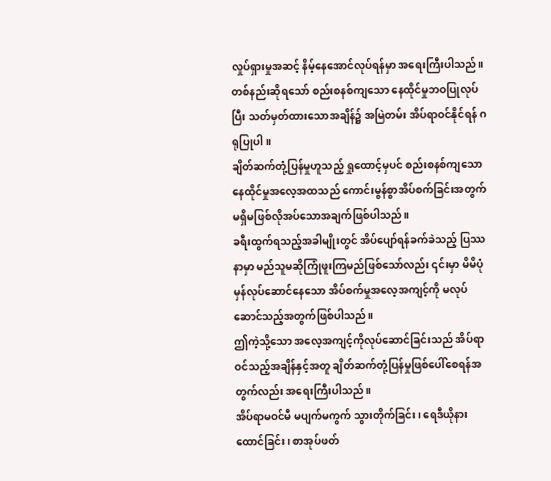လှုပ်ရှားမှုအဆင့် နိမ့်နေအောင်လုပ်ရန်မှာ အရေးကြီးပါသည်။
တစ်နည်းဆိုရသော် စည်းစနစ်ကျသော နေထိုင်မှုဘဝပြုလုပ်ပြီး သတ်မှတ်ထားသောအချိန်၌ အမြဲတမ်း အိပ်ရာဝင်နိုင်ရန် ဂရုပြုပါ။
ချိတ်ဆက်တုံ့ပြန်မှုဟူသည့် ရှုထောင့်မှပင် စည်းစနစ်ကျသော နေထိုင်မှုအလေ့အထသည် ကောင်းမွန်စွာအိပ်စက်ခြင်းအတွက် မရှိမဖြစ်လိုအပ်သောအချက်ဖြစ်ပါသည်။
ခရီးထွက်ရသည့်အခါမျိုးတွင် အိပ်ပျော်ရန်ခက်ခဲသည့် ပြဿနာမှာ မည်သူမဆိုကြုံဖူးကြမည်ဖြစ်သော်လည်း ၎င်းမှာ မိမိပုံမှန်လုပ်ဆောင်နေသော အိပ်စက်မှုအလေ့အကျင့်ကို မလုပ်ဆောင်သည့်အတွက်ဖြစ်ပါသည်။
ဤကဲ့သို့သော အလေ့အကျင့်ကိုလုပ်ဆောင်ခြင်းသည် အိပ်ရာဝင်သည့်အချိန်နှင့်အတူ ချိတ်ဆက်တုံ့ပြန်မှုဖြစ်ပေါ်စေရန်အတွက်လည်း အရေးကြီးပါသည်။
အိပ်ရာမဝင်မီ မပျက်မကွက် သွားတိုက်ခြင်း၊ ရေဒီယိုနားထောင်ခြင်း၊ စာအုပ်ဖတ်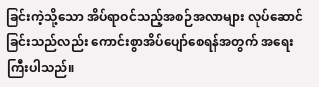ခြင်းကဲ့သို့သော အိပ်ရာဝင်သည့်အစဉ်အလာများ လုပ်ဆောင်ခြင်းသည်လည်း ကောင်းစွာအိပ်ပျော်စေရန်အတွက် အရေးကြီးပါသည်။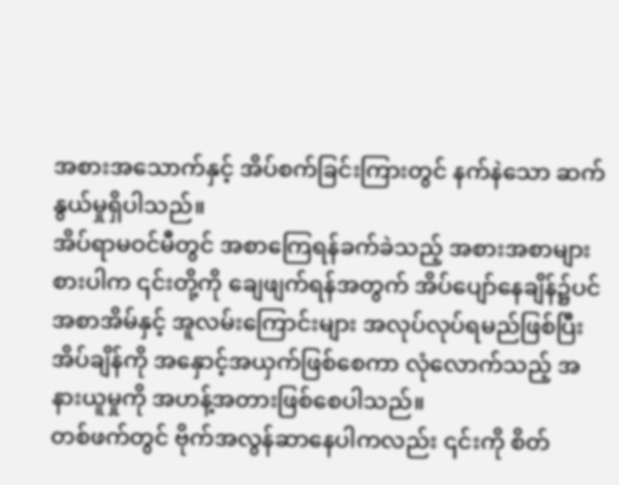အစားအသောက်နှင့် အိပ်စက်ခြင်းကြားတွင် နက်နဲသော ဆက်နွယ်မှုရှိပါသည်။
အိပ်ရာမဝင်မီတွင် အစာကြေရန်ခက်ခဲသည့် အစားအစာများစားပါက ၎င်းတို့ကို ချေဖျက်ရန်အတွက် အိပ်ပျော်နေချိန်၌ပင် အစာအိမ်နှင့် အူလမ်းကြောင်းများ အလုပ်လုပ်ရမည်ဖြစ်ပြီး အိပ်ချိန်ကို အနှောင့်အယှက်ဖြစ်စေကာ လုံလောက်သည့် အနားယူမှုကို အဟန့်အတားဖြစ်စေပါသည်။
တစ်ဖက်တွင် ဗိုက်အလွန်ဆာနေပါကလည်း ၎င်းကို စိတ်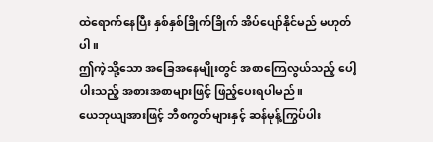ထဲရောက်နေပြီး နှစ်နှစ်ခြိုက်ခြိုက် အိပ်ပျော်နိုင်မည် မဟုတ်ပါ။
ဤကဲ့သို့သော အခြေအနေမျိုးတွင် အစာကြေလွယ်သည့် ပေါ့ပါးသည့် အစားအစာများဖြင့် ဖြည့်ပေးရပါမည်။
ယေဘုယျအားဖြင့် ဘီစကွတ်များနှင့် ဆန်မုန့်ကြွပ်ပါး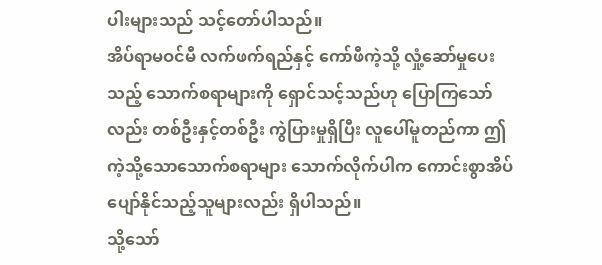ပါးများသည် သင့်တော်ပါသည်။
အိပ်ရာမဝင်မီ လက်ဖက်ရည်နှင့် ကော်ဖီကဲ့သို့ လှုံ့ဆော်မှုပေးသည့် သောက်စရာများကို ရှောင်သင့်သည်ဟု ပြောကြသော်လည်း တစ်ဦးနှင့်တစ်ဦး ကွဲပြားမှုရှိပြီး လူပေါ်မူတည်ကာ ဤကဲ့သို့သောသောက်စရာများ သောက်လိုက်ပါက ကောင်းစွာအိပ်ပျော်နိုင်သည့်သူများလည်း ရှိပါသည်။
သို့သော်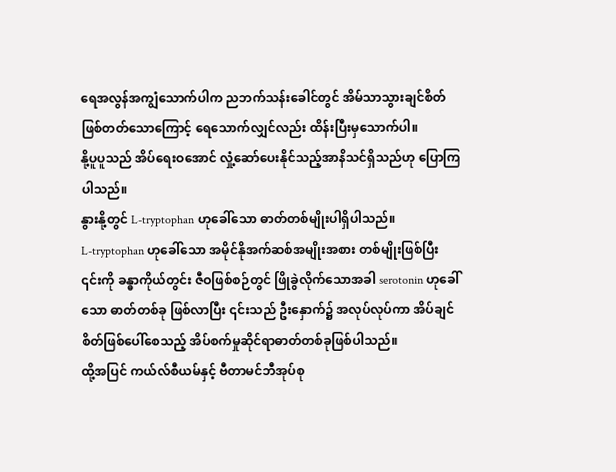ရေအလွန်အကျွံသောက်ပါက ညဘက်သန်းခေါင်တွင် အိမ်သာသွားချင်စိတ်ဖြစ်တတ်သောကြောင့် ရေသောက်လျှင်လည်း ထိန်းပြီးမှသောက်ပါ။
နို့ပူပူသည် အိပ်ရေးဝအောင် လှုံ့ဆော်ပေးနိုင်သည့်အာနိသင်ရှိသည်ဟု ပြောကြပါသည်။
နွားနို့တွင် L-tryptophan ဟုခေါ်သော ဓာတ်တစ်မျိုးပါရှိပါသည်။
L-tryptophan ဟုခေါ်သော အမိုင်နိုအက်ဆစ်အမျိုးအစား တစ်မျိုးဖြစ်ပြီး ၎င်းကို ခန္ဓာကိုယ်တွင်း ဇီဝဖြစ်စဉ်တွင် ဖြိုခွဲလိုက်သောအခါ serotonin ဟုခေါ်သော ဓာတ်တစ်ခု ဖြစ်လာပြီး ၎င်းသည် ဦးနှောက်၌ အလုပ်လုပ်ကာ အိပ်ချင်စိတ်ဖြစ်ပေါ်စေသည့် အိပ်စက်မှုဆိုင်ရာဓာတ်တစ်ခုဖြစ်ပါသည်။
ထို့အပြင် ကယ်လ်စီယမ်နှင့် ဗီတာမင်ဘီအုပ်စု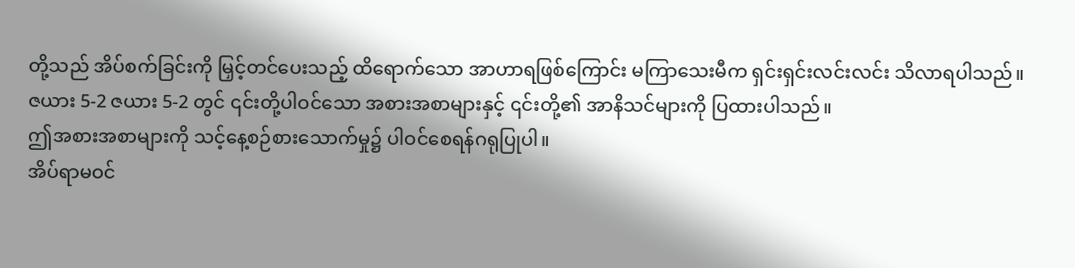တို့သည် အိပ်စက်ခြင်းကို မြှင့်တင်ပေးသည့် ထိရောက်သော အာဟာရဖြစ်ကြောင်း မကြာသေးမီက ရှင်းရှင်းလင်းလင်း သိလာရပါသည်။
ဇယား 5-2 ဇယား 5-2 တွင် ၎င်းတို့ပါဝင်သော အစားအစာများနှင့် ၎င်းတို့၏ အာနိသင်များကို ပြထားပါသည်။
ဤအစားအစာများကို သင့်နေ့စဉ်စားသောက်မှု၌ ပါဝင်စေရန်ဂရုပြုပါ။
အိပ်ရာမဝင်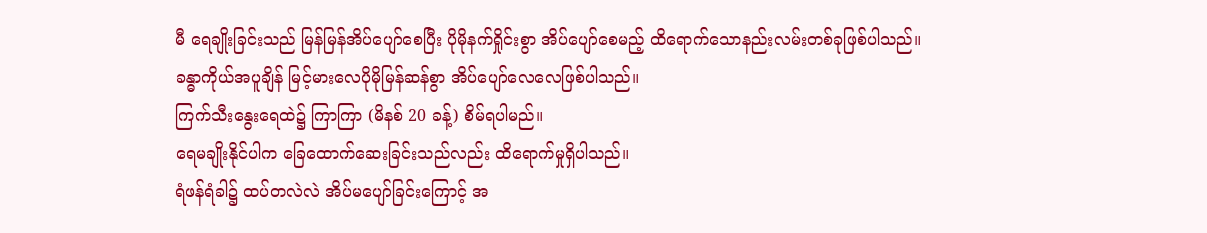မီ ရေချိုးခြင်းသည် မြန်မြန်အိပ်ပျော်စေပြီး ပိုမိုနက်ရှိုင်းစွာ အိပ်ပျော်စေမည့် ထိရောက်သောနည်းလမ်းတစ်ခုဖြစ်ပါသည်။
ခန္ဓာကိုယ်အပူချိန် မြင့်မားလေပိုမိုမြန်ဆန်စွာ အိပ်ပျော်လေလေဖြစ်ပါသည်။
ကြက်သီးနွေးရေထဲ၌ ကြာကြာ (မိနစ် 20 ခန့်) စိမ်ရပါမည်။
ရေမချိုးနိုင်ပါက ခြေထောက်ဆေးခြင်းသည်လည်း ထိရောက်မှုရှိပါသည်။
ရံဖန်ရံခါ၌ ထပ်တလဲလဲ အိပ်မပျော်ခြင်းကြောင့် အ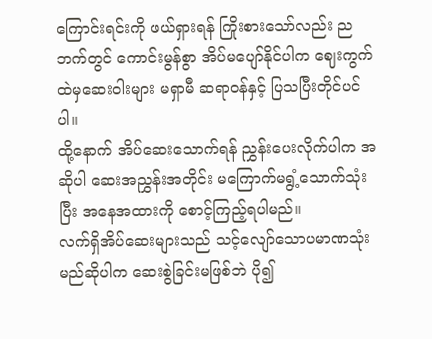ကြောင်းရင်းကို ဖယ်ရှားရန် ကြိုးစားသော်လည်း ညဘက်တွင် ကောင်းမွန်စွာ အိပ်မပျော်နိုင်ပါက ဈေးကွက်ထဲမှဆေးဝါးများ မရှာမီ ဆရာဝန်နှင့် ပြသပြီးတိုင်ပင်ပါ။
ထို့နောက် အိပ်ဆေးသောက်ရန် ညွှန်းပေးလိုက်ပါက အဆိုပါ ဆေးအညွှန်းအတိုင်း မကြောက်မရွံ့သောက်သုံးပြီး အနေအထားကို စောင့်ကြည့်ရပါမည်။
လက်ရှိအိပ်ဆေးများသည် သင့်လျော်သောပမာဏသုံးမည်ဆိုပါက ဆေးစွဲခြင်းမဖြစ်ဘဲ ပို၍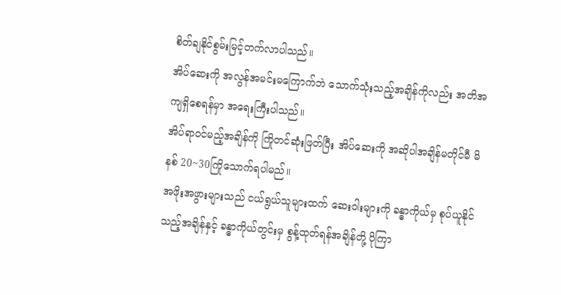စိတ်ချနိုင်စွမ်းမြင့်တက်လာပါသည်။
အိပ်ဆေးကို အလွန်အမင်းမကြောက်ဘဲ သောက်သုံးသည့်အချိန်ကိုလည်း အတိအကျရှိစေရန်မှာ အရေးကြီးပါသည်။
အိပ်ရာဝင်မည့်အချိန်ကို ကြိုတင်ဆုံးဖြတ်ပြီး အိပ်ဆေးကို အဆိုပါအချိန်မတိုင်မီ မိနစ် 20~30ကြိုသောက်ရပါမည်။
အဖိုးအဖွားများသည် ငယ်ရွယ်သူများထက် ဆေးဝါးများကို ခန္ဓာကိုယ်မှ စုပ်ယူနိုင်သည့်အချိန်နှင့် ခန္ဓာကိုယ်တွင်းမှ စွန့်ထုတ်ရန်အချိန်တို့ ပိုကြာ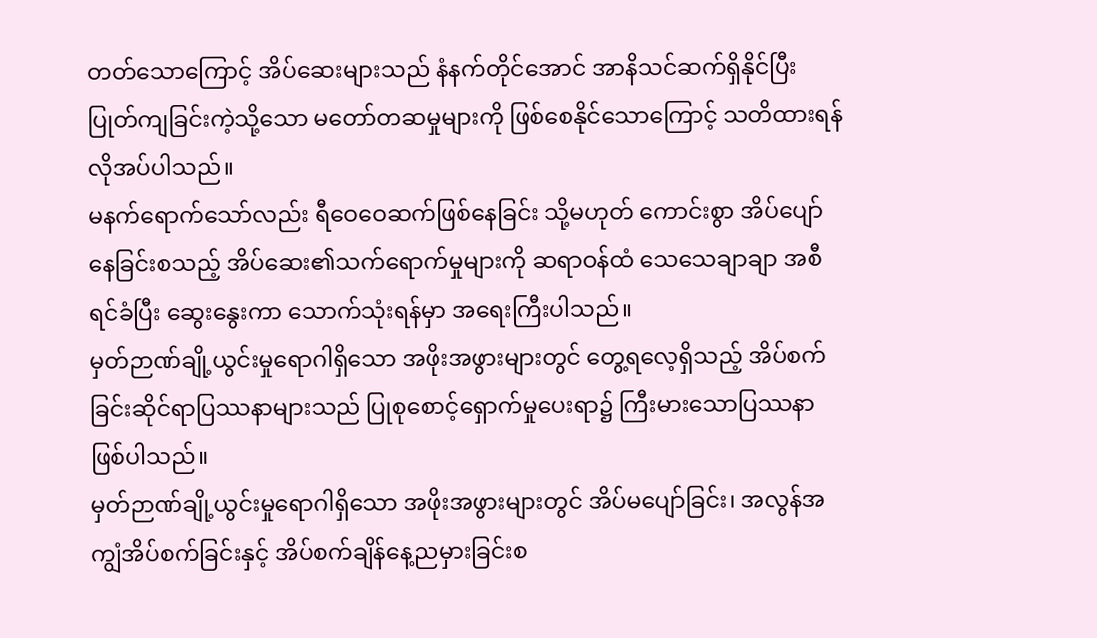တတ်သောကြောင့် အိပ်ဆေးများသည် နံနက်တိုင်အောင် အာနိသင်ဆက်ရှိနိုင်ပြီး ပြုတ်ကျခြင်းကဲ့သို့သော မတော်တဆမှုများကို ဖြစ်စေနိုင်သောကြောင့် သတိထားရန် လိုအပ်ပါသည်။
မနက်ရောက်သော်လည်း ရီဝေဝေဆက်ဖြစ်နေခြင်း သို့မဟုတ် ကောင်းစွာ အိပ်ပျော်နေခြင်းစသည့် အိပ်ဆေး၏သက်ရောက်မှုများကို ဆရာဝန်ထံ သေသေချာချာ အစီရင်ခံပြီး ဆွေးနွေးကာ သောက်သုံးရန်မှာ အရေးကြီးပါသည်။
မှတ်ဉာဏ်ချို့ယွင်းမှုရောဂါရှိသော အဖိုးအဖွားများတွင် တွေ့ရလေ့ရှိသည့် အိပ်စက်ခြင်းဆိုင်ရာပြဿနာများသည် ပြုစုစောင့်ရှောက်မှုပေးရာ၌ ကြီးမားသောပြဿနာဖြစ်ပါသည်။
မှတ်ဉာဏ်ချို့ယွင်းမှုရောဂါရှိသော အဖိုးအဖွားများတွင် အိပ်မပျော်ခြင်း၊ အလွန်အကျွံအိပ်စက်ခြင်းနှင့် အိပ်စက်ချိန်နေ့ညမှားခြင်းစ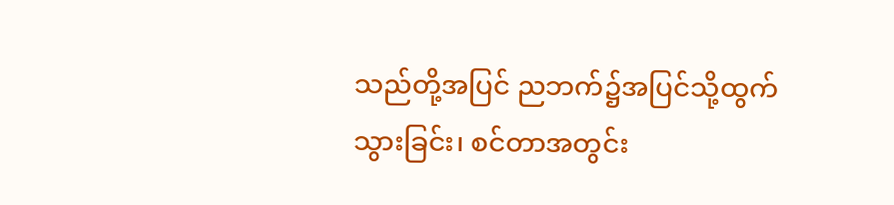သည်တို့အပြင် ညဘက်၌အပြင်သို့ထွက်သွားခြင်း၊ စင်တာအတွင်း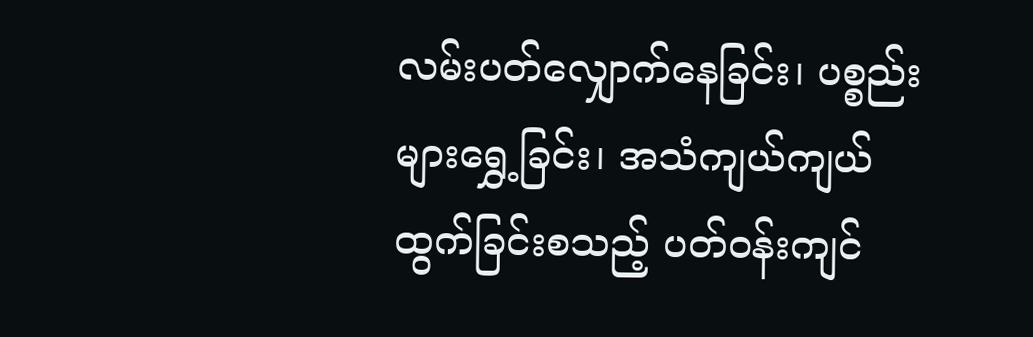လမ်းပတ်လျှောက်နေခြင်း၊ ပစ္စည်းများရွှေ့ခြင်း၊ အသံကျယ်ကျယ်ထွက်ခြင်းစသည့် ပတ်ဝန်းကျင်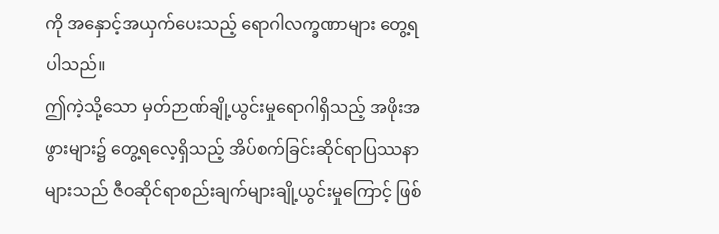ကို အနှောင့်အယှက်ပေးသည့် ရောဂါလက္ခဏာများ တွေ့ရပါသည်။
ဤကဲ့သို့သော မှတ်ဉာဏ်ချို့ယွင်းမှုရောဂါရှိသည့် အဖိုးအဖွားများ၌ တွေ့ရလေ့ရှိသည့် အိပ်စက်ခြင်းဆိုင်ရာပြဿနာများသည် ဇီဝဆိုင်ရာစည်းချက်များချို့ယွင်းမှုကြောင့် ဖြစ်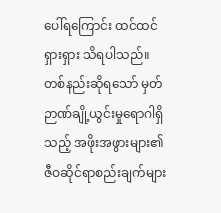ပေါ်ရကြောင်း ထင်ထင်ရှားရှား သိရပါသည်။
တစ်နည်းဆိုရသော် မှတ်ဉာဏ်ချို့ယွင်းမှုရောဂါရှိသည့် အဖိုးအဖွားများ၏ ဇီဝဆိုင်ရာစည်းချက်များ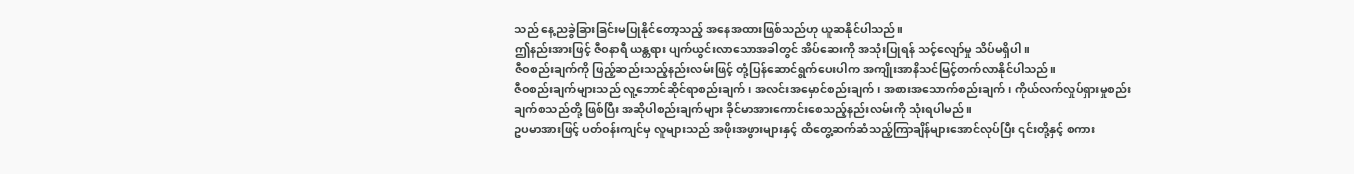သည် နေ့ညခွဲခြားခြင်းမပြုနိုင်တော့သည့် အနေအထားဖြစ်သည်ဟု ယူဆနိုင်ပါသည်။
ဤနည်းအားဖြင့် ဇီဝနာရီ ယန္တရား ပျက်ယွင်းလာသောအခါတွင် အိပ်ဆေးကို အသုံးပြုရန် သင့်လျော်မှု သိပ်မရှိပါ။
ဇီဝစည်းချက်ကို ဖြည့်ဆည်းသည့်နည်းလမ်းဖြင့် တုံ့ပြန်ဆောင်ရွက်ပေးပါက အကျိုးအာနိသင်မြင့်တက်လာနိုင်ပါသည်။
ဇီဝစည်းချက်များသည် လူ့ဘောင်ဆိုင်ရာစည်းချက်၊ အလင်းအမှောင်စည်းချက်၊ အစားအသောက်စည်းချက်၊ ကိုယ်လက်လှုပ်ရှားမှုစည်းချက်စသည်တို့ ဖြစ်ပြီး အဆိုပါစည်းချက်များ ခိုင်မာအားကောင်းစေသည့်နည်းလမ်းကို သုံးရပါမည်။
ဥပမာအားဖြင့် ပတ်ဝန်းကျင်မှ လူများသည် အဖိုးအဖွားများနှင့် ထိတွေ့ဆက်ဆံသည့်ကြာချိန်များအောင်လုပ်ပြီး ၎င်းတို့နှင့် စကား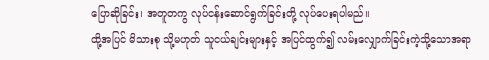ပြောဆိုခြင်း၊ အတူတကွ လုပ်ငန်းဆောင်ရွက်ခြင်းတို့ လုပ်ပေးရပါမည်။
ထို့အပြင် မိသားစု သို့မဟုတ် သူငယ်ချင်းများနှင့် အပြင်ထွက်၍ လမ်းလျှောက်ခြင်းကဲ့သို့သောအရာ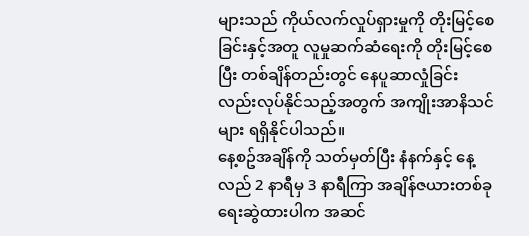များသည် ကိုယ်လက်လှုပ်ရှားမှုကို တိုးမြင့်စေခြင်းနှင့်အတူ လူမှုဆက်ဆံရေးကို တိုးမြင့်စေပြီး တစ်ချိန်တည်းတွင် နေပူဆာလှုံခြင်းလည်းလုပ်နိုင်သည့်အတွက် အကျိုးအာနိသင်များ ရရှိနိုင်ပါသည်။
နေ့စဥ်အချိန်ကို သတ်မှတ်ပြီး နံနက်နှင့် နေ့လည် 2 နာရီမှ 3 နာရီကြာ အချိန်ဇယားတစ်ခု ရေးဆွဲထားပါက အဆင်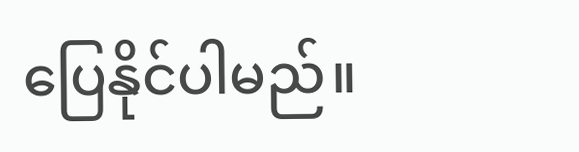ပြေနိုင်ပါမည်။